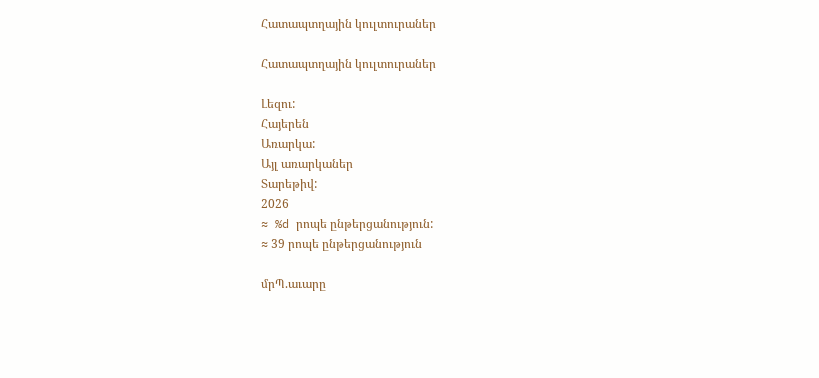Հատապտղային կուլտուրաներ

Հատապտղային կուլտուրաներ

Լեզու:
Հայերեն
Առարկա:
Այլ առարկաներ
Տարեթիվ:
2026
≈ %d րոպե ընթերցանություն:
≈ 39 րոպե ընթերցանություն

մրՊ.աւարը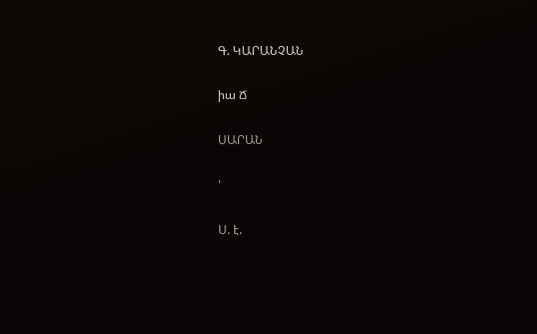Գ. ԿԱՐԱՆՉԱՆ

իա Ճ

ՍԱՐԱՆ

'

Ս. է.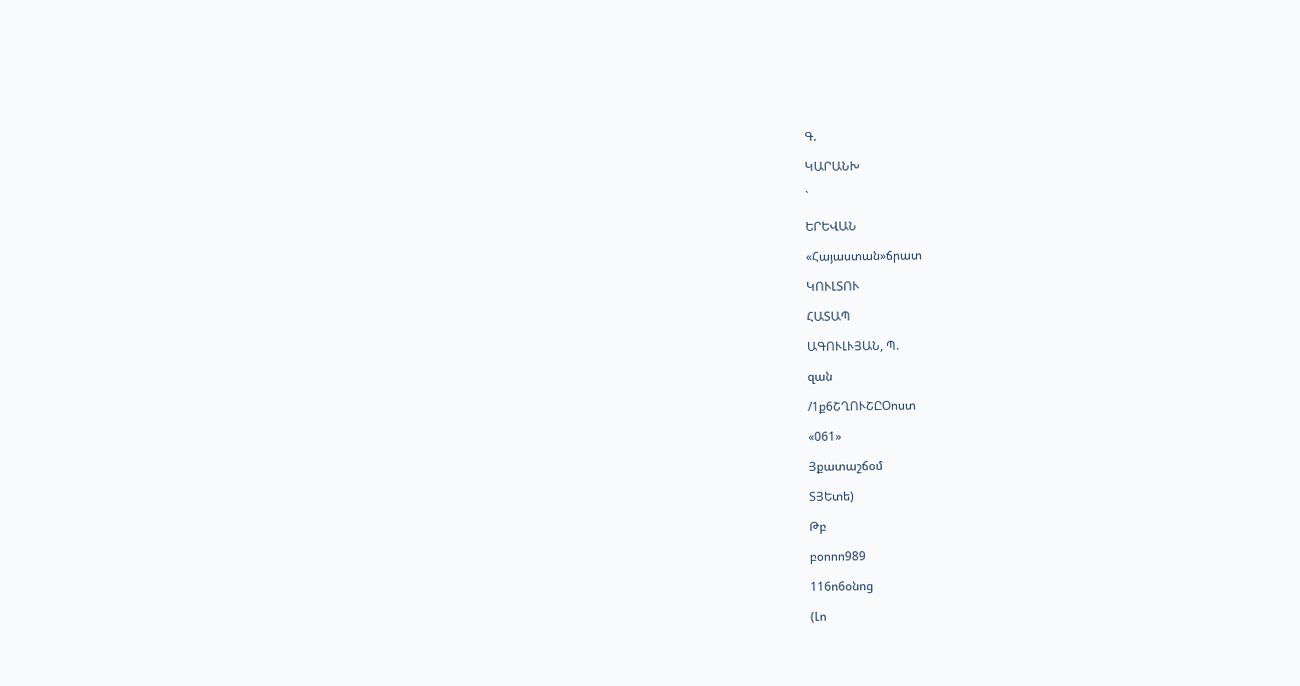Գ.

ԿԱՐԱՆԽ

`

ԵՐԵՎԱՆ

«Հայաստան»ճրատ

ԿՈՒԼՏՈՒ

ՀԱՏԱՊ

ԱԳՈՒԼՒՅԱՆ, Պ.

զան

/1ք6ՇՂՈՒՇԸՕոստ

«061»

Յքատաշճօմ

ՏՅԵտե)

Թբ

բօոոո989

116ո6օնոց

(Լո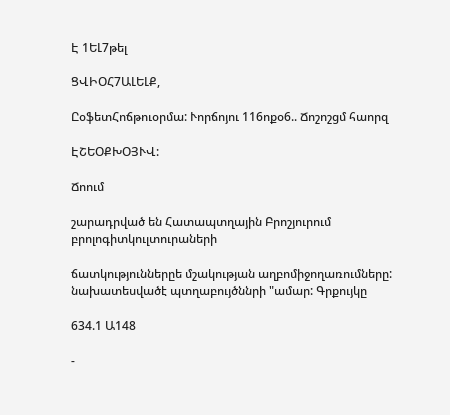Է 1ԵԼ7թել

ՑՎԻՕՀ7ԱԼԵԼՔ,

ԸօֆետՀոճթուօրմա: Ւորճոյու 116ոքօ6.. Ճոշոշցմ հաորզ

ԷՇԵՕՔԽՕՅՒՎ:

Ճոում

շարադրված են Հատապտղային Բրոշյուրում բրոլոգիտկուլտուրաների

ճատկություններըե մշակության աղբոմիջողառումները: նախատեսվածէ պտղաբույծննրի "ամար: Գրքույկը

634.1 Ա148

-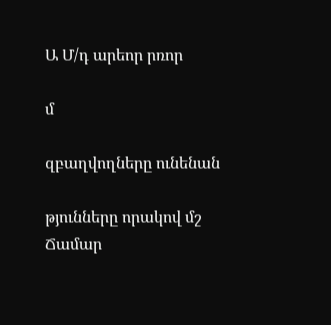Ա Մ/դ արեոր րռոր

մ

զբաղվողները ունենան

թյունները որակով մշ Ճամար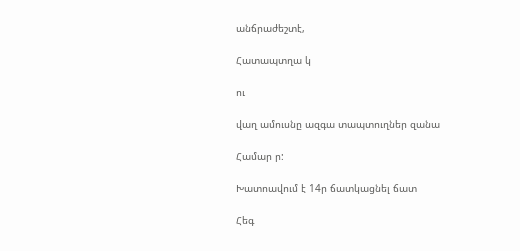անճրաժեշտէ,

Հատապտղա կ

ու

վաղ ամուսնը ազգա տապտուղներ զանա

Համար ր:

Խատոավում է 14ր ճատկացնել ճատ

Հեգ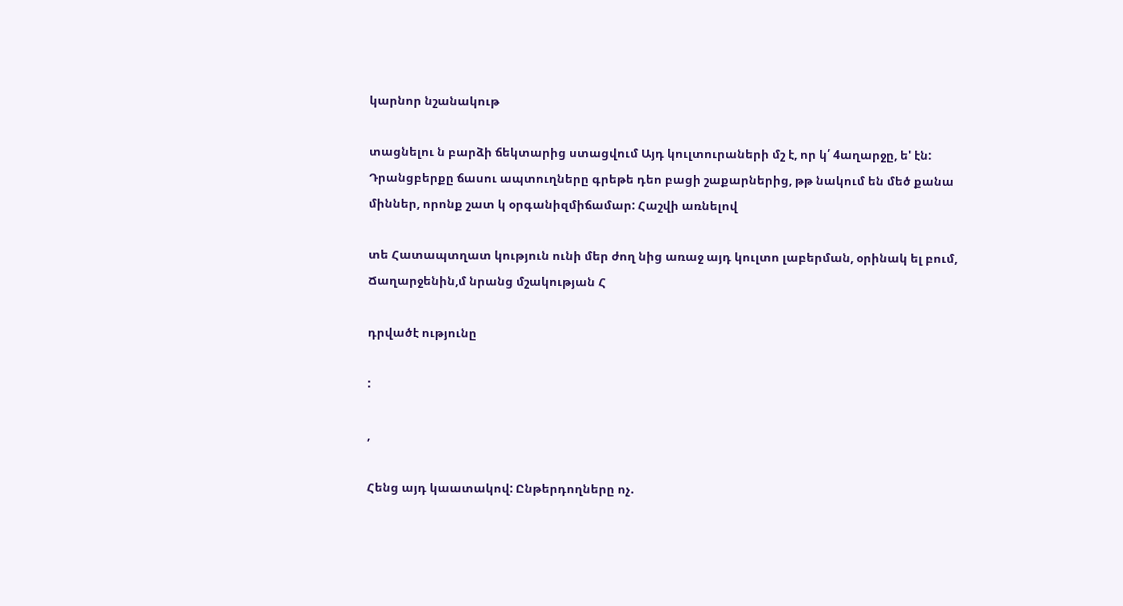կարնոր նշանակութ

տացնելու ն բարձի ճեկտարից ստացվում Այդ կուլտուրաների մշ է, որ կ՛ 4աղարջը, ե' էն: Դրանցբերքը ճասու ապտուղները գրեթե դեո բացի շաքարներից, թթ նակում են մեծ քանա միններ, որոնք շատ կ օրգանիզմիճամար: Հաշվի առնելով

տե Հատապտղատ կություն ունի մեր ժող նից առաջ այդ կուլտո լաբերման, օրինակ ել բում, Ճաղարջենին,մ նրանց մշակության Հ

դրվածէ ությունը

:

,

Հենց այդ կաատակով: Ընթերդողները ոչ.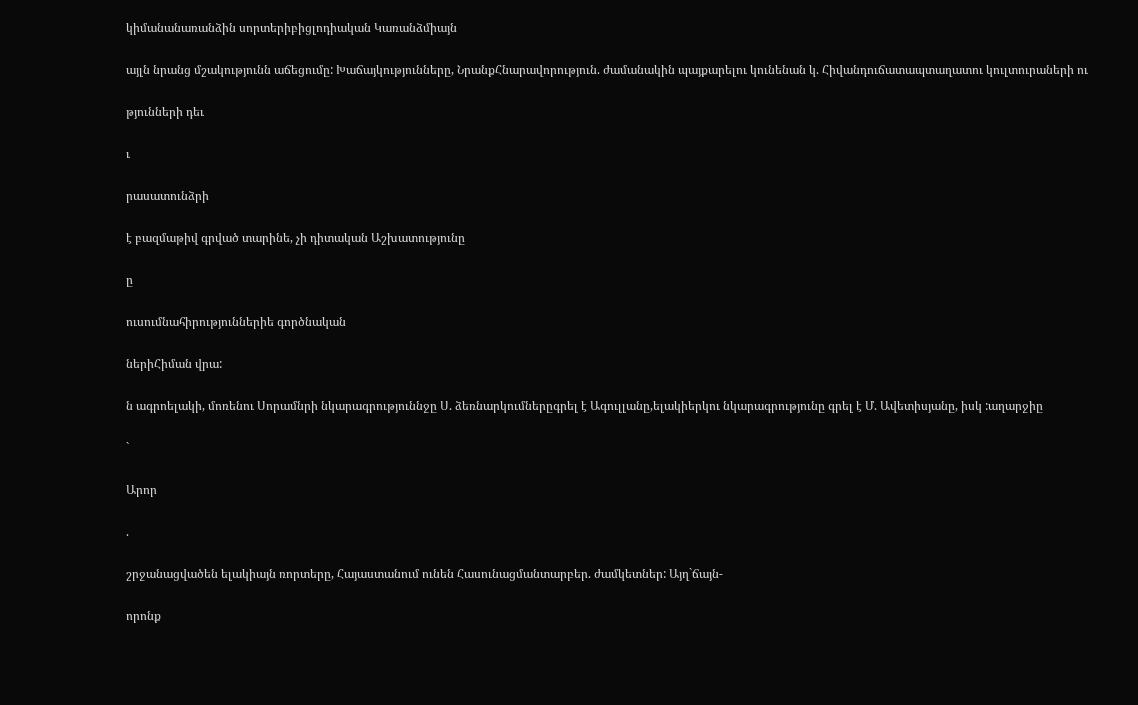կիմանանառանձին սորտերիբիցլոդիական Կառանձմիայն

այլն նրանց մշակությունն աճեցումը: Խաճայկությունները, ՆրանքՀնարավորություն. ժամանակին պայքարելու կունենան կ. Հիվանդուճատապտաղատու կուլտուրաների ու

թյունների դեւ

ւ

րասատունձրի

է բազմաթիվ գրված տարինե, չի դիտական Աշխատությունը

ը

ուսումնահիրություններիե գործնական

ներիՀիման վրա:

ն ագրոելակի, մոռենու Սորամնրի նկարագրություննջը Ս. ձեռնարկումներըգրել է Ագուլլանը,ելակիերկու նկարագրությունը գրել է Մ. Ավետիսյանը, իսկ :աղարջիը

`

Արոր

.

շրջանացվածեն ելակիայն ռորտերը, Հայաստանում ունեն Հասունացմանտարբեր. ժամկետներ: Այղ`ճայն-

որոնք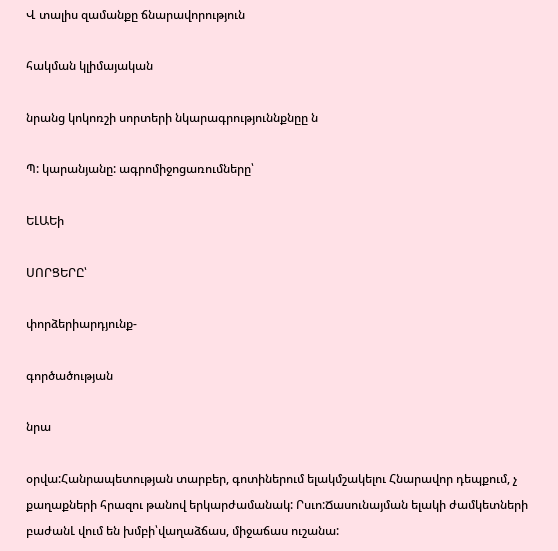Վ տալիս զամանքը ճնարավորություն

հակման կլիմայական

նրանց կոկոռշի սորտերի նկարագրություննքնըը ն

Պ: կարանյանը: ագրոմիջոցառումները՝

ԵԼԱԵի

ՍՈՐՑԵՐԸ՝

փորձերիարդյունք-

գործածության

նրա

օրվա:Հանրապետության տարբեր, գոտիներում ելակմշակելու Հնարավոր դեպքում, չ քաղաքների հրազու թանով երկարժամանակ: Րսւո:Ճասունայման ելակի ժամկետների բաժանԼ վում են խմբի՝վաղաձճաս, միջաճաս ուշանա: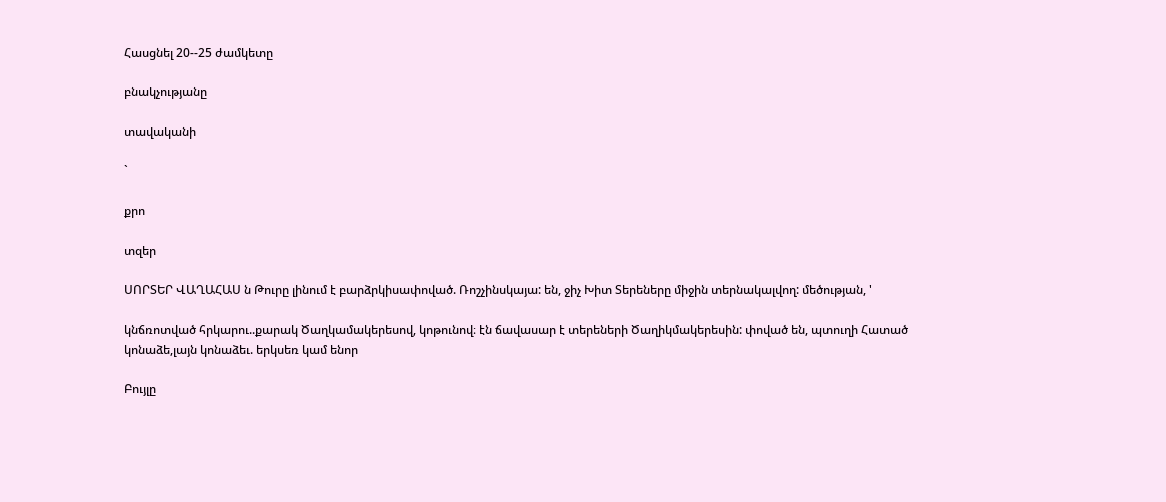Հասցնել 20--25 ժամկետը

բնակչությանը

տավականի

`

քրո

տզեր

ՍՈՐՏԵՐ ՎԱՂԱՀԱՍ ն Թուրը լինում է բարձրկիսափոված. Ռոշչինսկայա: են, ջիչ Խիտ Տերեները միջին տերնակալվող: մեծության, '

կնճռոտված հրկարու..քարակ Ծաղկամակերեսով, կոթունով։ էն ճավասար է տերեների Ծաղիկմակերեսին: փոված են, պտուղի Հատած կոնաձե,լայն կոնաձեւ. երկսեռ կամ ենոր

Բույլը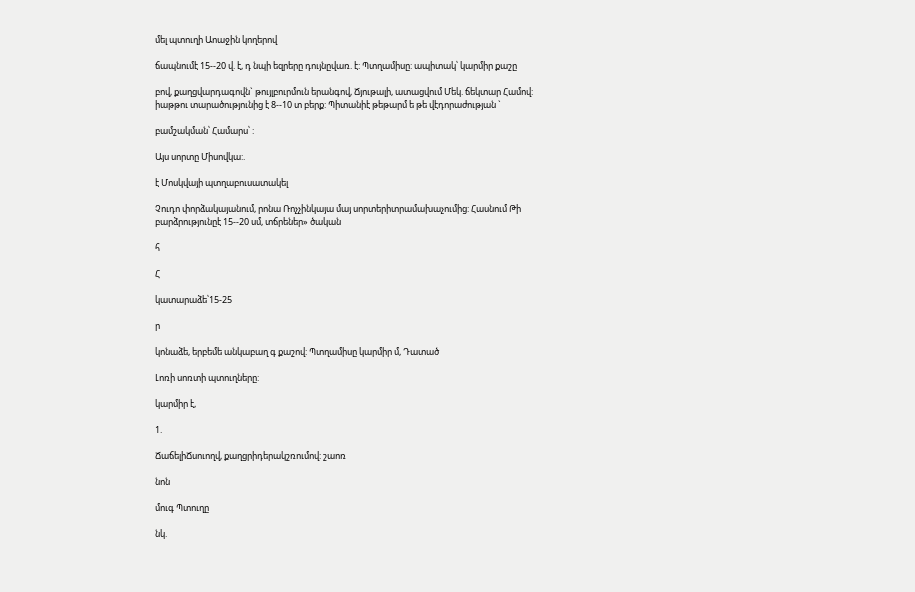մել պտուղի Աոաջին կողերով

ճապնումէ 15--20 վ. է, դ նպի եզրերը դույնըվառ. է: Պտղամիսը: ապիտակ՝ կարմիր քաշը

բով, քաղցվարդագովն` թույլբուրմուն երանգով, Ճյութալի, ատացվում Մեկ. ճեկտար Համով: իաթթու տարածությունից է 8--10 տ բերք: Պիտանիէ թեթարմ ե թե վէդորաժության `

բամշակման՝ Համարս՝ :

Այս սորտը Միսովկա:.

է Մոսկվայի պտղաբուսատակել

Չուդո փորձակայանում, րոնա Ռոչչինկայա մայ սորտերիտրամախաչումից: Հասնում Թի բարձրությունըէ 15--20 սմ, տճրեներ» ծական

հ

Հ

կատարաձե՝15-25

ր

կոնաձե, երբեմե անկաբաղ գ քաշով: Պտղամիսը կարմիր մ, Դատած

Լոռի սոռտի պտուղները:

կարմիր է,

1.

ՃաճելիՃսուողվ, քաղցրիդերակշռումով: շաոռ

նոն

մուգ Պտուղը

նկ.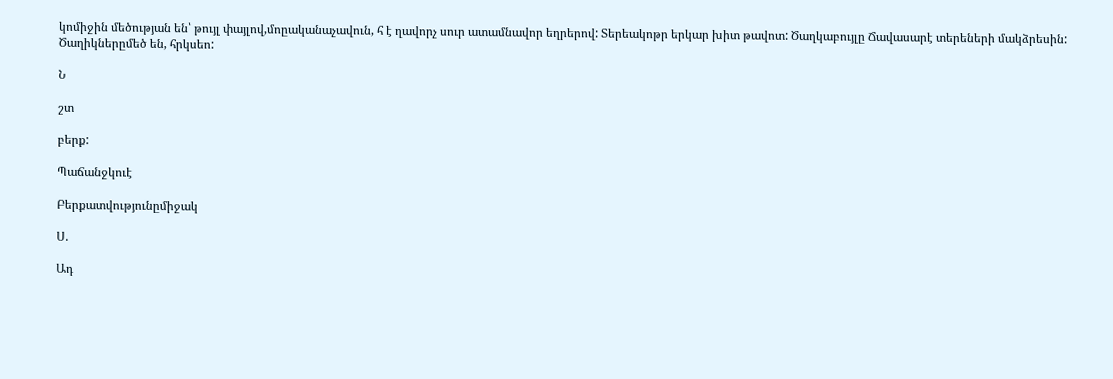կոմիջին մեծության են՝ թույլ փայլով,մոըականաչավուն, հ է ղավորչ սուր ատամնավոր եղրերով: Տերեակոթր երկար խիտ թավոտ: Ծաղկաբույլը Ճավասարէ տերեների մակձրեսին: Ծաղիկներըմեծ են, հրկսեո:

Ն

շտ

բերք:

Պաճանջկուէ

Բերքատվությունըմիջակ

Ս.

Ադ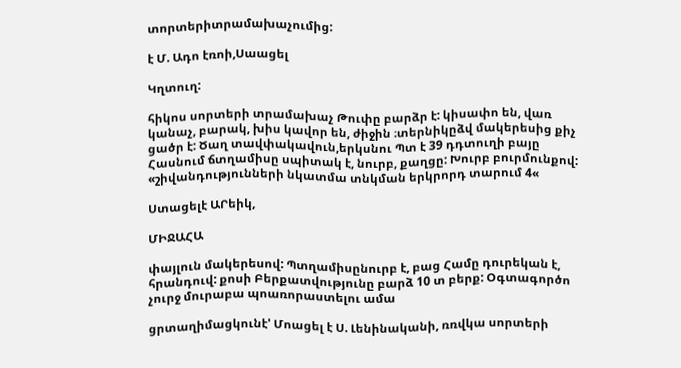տորտերիտրամախաչումից:

է Մ. Ադո էռոի,Սաացել

Կղտուղ:

հիկոս սորտերի տրամախաչ Թուփը բարձր է: կիսափո են, վառ կանաչ, բարակ, խիս կավոր են, ժիջին ։տերնիկըձվ մակերեսից քիչ ցածր է: Ծաղ տավփակավուն,երկսնու Պտ է 39 դդտուղի բայը Հասնում ճտղամիսը սպիտակ է, նուրբ, քաղցը: Խուրբ բուրմունքով: «շիվանդությունների նկատմա տնկման երկրորդ տարում 4«

Ստացելէ ԱՐեիկ,

ՄԻՋԱՀԱ

փայլուն մակերեսով: Պտղամիսընուրբ է, բաց Համը դուրեկան է, հրանդուվ: քոսի Բերքատվությունը բարձ 10 տ բերք: Օգտագործո չուրջ մուրաբա պոառորաստելու ամա

ցրտաղիմացկունէ' Մոացել է Ս. Լենինականի, ռռվկա սորտերի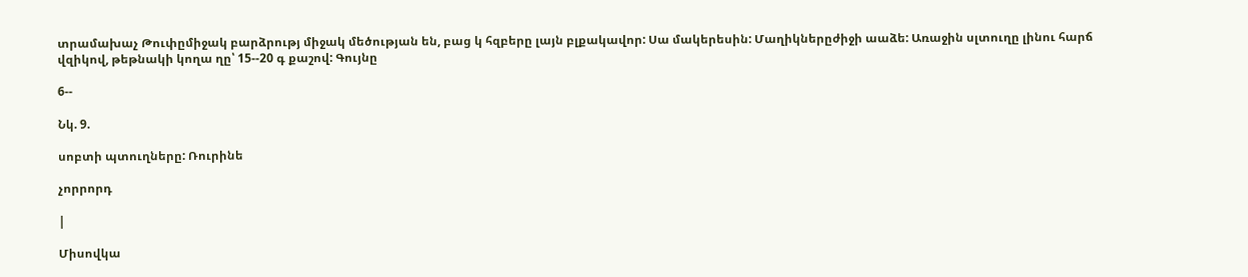տրամախաչ Թուփըմիջակ բարձրությ միջակ մեծության են, բաց կ հզբերը լայն բլքակավոր: Սա մակերեսին: Մաղիկներըժիջի աաձե: Առաջին սլտուղը լինու հարճ վզիկով, թեթնակի կողա ղը՝ 15--20 գ քաշով: Գույնը

6--

Նկ. 9.

սոբտի պտուղները: Ռուրինե

չորրորդ

|

Միսովկա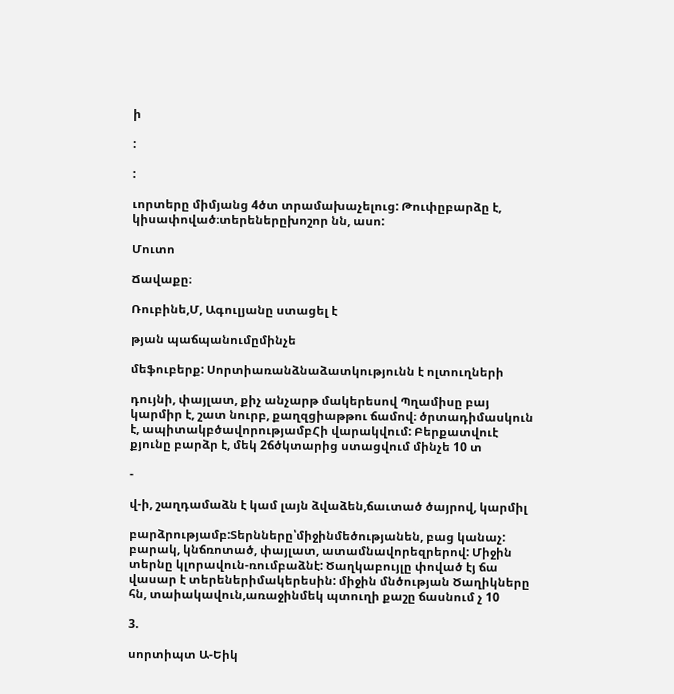ի

:

:

ւորտերը միմյանց 4ծտ տրամախաչելուց: Թուփըբարձը է, կիսափոված։տերեներըխոշոր նն, ասո:

Մուտո

Ճավաքը։

Ռուբինե,Մ, Ագուլյանը ստացել է

թյան պաճպանումըմինչե

մեֆուբերք: Սորտիառանձնաձատկությունն է ոլտուղների

դույնի, փայլատ, քիչ անչարթ մակերեսով Պղամիսը բայ կարմիր է, շատ նուրբ, քաղզցիաթթու ճամով։ ծրտադիմասկուն է, ապիտակբծավորությամբՀի վարակվում: Բերքատվուէ քյունը բարձր է, մեկ 2ճծկտարից ստացվում մինչե 10 տ

-

վ-ի, շաղդամաձն է կամ լայն ձվաձեն,ճաւտած ծայրով, կարմիլ

բարձրությամբ:Տերնները՝միջինմեծությանեն, բաց կանաչ: բարակ, կնճռոտած, փայլատ, ատամնավորեզրերով: Միջին տերնը կլորավուն-ռումբաձնէ: Ծաղկաբույլը փոված էյ ճա վասար է տերեներիմակերեսին: միջին մնծության Ծաղիկները հն, տաիակավուն,առաջինմեկ պտուղի քաշը ճասնում չ 10

3.

սորտիպտ Ա-Եիկ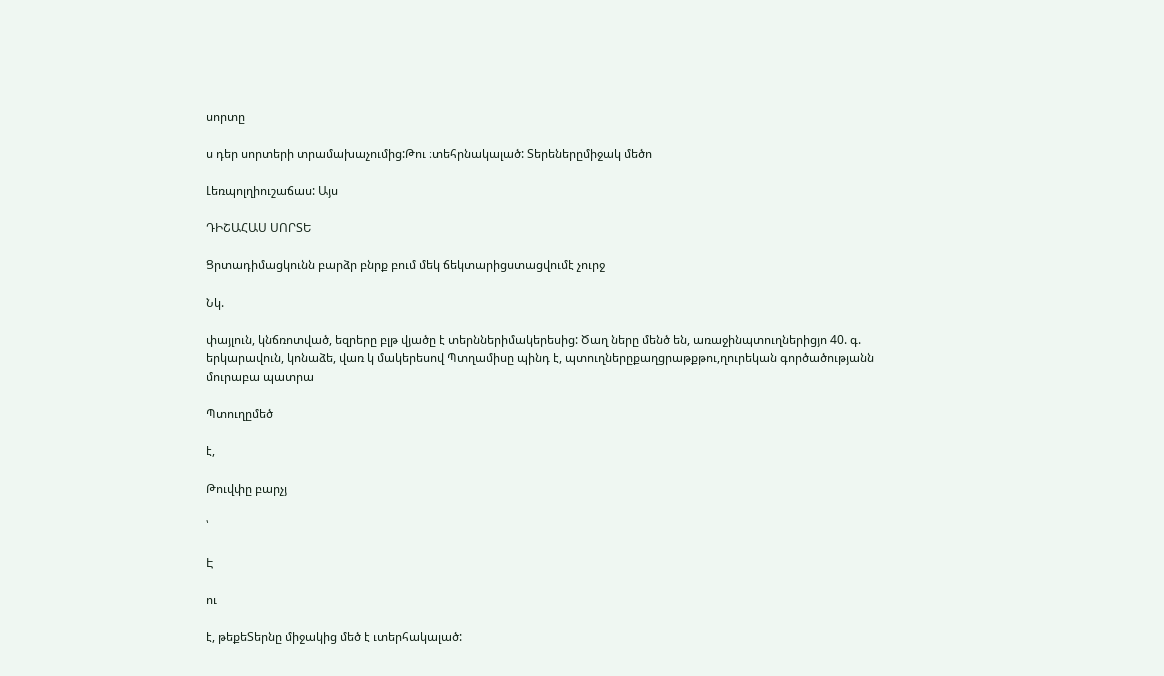սորտը

ս դեր սորտերի տրամախաչումից:Թու ։տեհրնակալած: Տերեներըմիջակ մեծո

Լեռպոլղիուշաճաս: Այս

ԴԻՇԱՀԱՍ ՍՈՐՏԵ

Ցրտադիմացկունն բարձր բնրք բում մեկ ճեկտարիցստացվումէ չուրջ

Նկ.

փայլուն, կնճռոտված, եզրերը բլթ վյածը է տերններիմակերեսից: Ծաղ ները մենծ են, առաջինպտուղներիցյո 40. գ. երկարավուն, կոնաձե, վառ կ մակերեսով Պտղամիսը պինդ է, պտուղներըքաղցրաթքթու,ղուրեկան գործածությանն մուրաբա պատրա

Պտուղըմեծ

է,

Թուվփը բարչյ

՝

Է

ու

է, թեքեՏերնը միջակից մեծ է ւտերհակալած: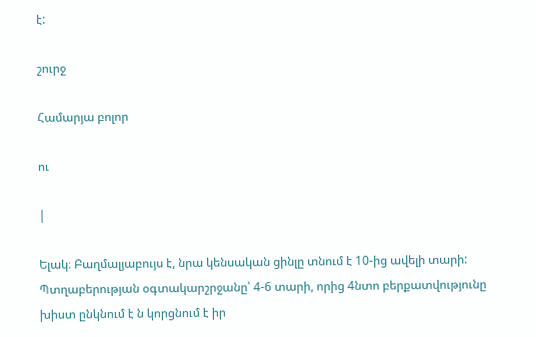է:

շուրջ

Համարյա բոլոր

ու

|

Ելակ։ Բաղմալյաբույս է, նրա կենսական ցինլը տնում է 10-ից ավելի տարի: Պտղաբերության օգտակարշրջանը՝ 4-6 տարի, որից 4նտո բերքատվությունը խիստ ընկնում է ն կորցնում է իր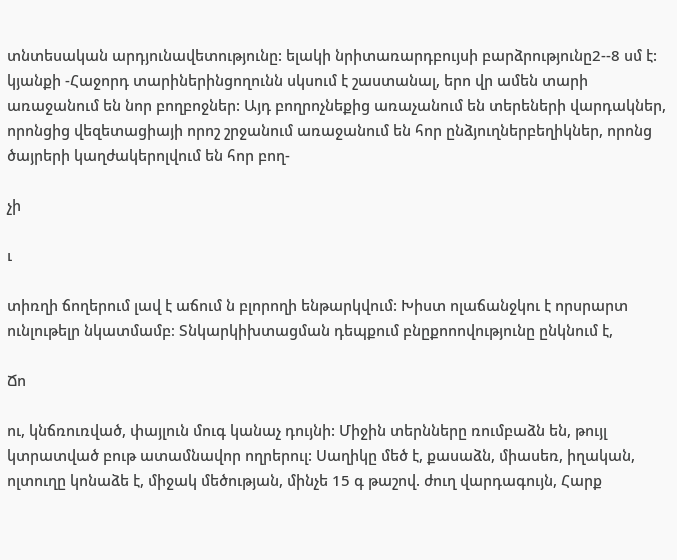տնտեսական արդյունավետությունը: ելակի նրիտառարդբույսի բարձրությունը2--8 սմ է: կյանքի -Հաջորդ տարիներինցողունն սկսում է շաստանալ, երո վր ամեն տարի առաջանում են նոր բողբոջներ: Այդ բողրոչնեքից առաչանում են տերեների վարդակներ, որոնցից վեզետացիայի որոշ շրջանում առաջանում են հոր ընձյուղներբեղիկներ, որոնց ծայրերի կաղժակերոլվում են հոր բող-

չի

ւ

տիռղի ճողերում լավ է աճում ն բլորողի ենթարկվում: Խիստ ոլաճանջկու է որսրարտ ունլութելր նկատմամբ։ Տնկարկիխտացման դեպքում բնըքոոովությունը ընկնում է,

Ճո

ու, կնճռուռված, փայլուն մուգ կանաչ դույնի: Միջին տերնները ռումբաձն են, թույլ կտրատված բութ ատամնավոր ողրերուլ: Սաղիկը մեծ է, քասաձն, միասեռ, իղական, ոլտուղը կոնաձե է, միջակ մեծության, մինչե 15 գ թաշով. ժուղ վարդագույն, Հարք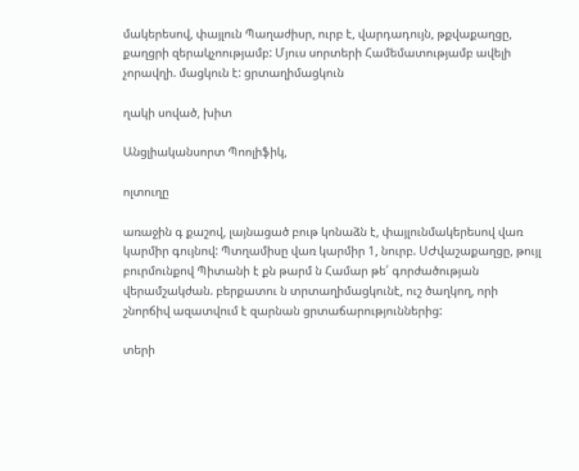մակերեսով, փայլուն Պաղաժիսր, ուրբ է, վարդադույն, թքվաքաղցը, քաղցրի զերակչոությամբ: Մյուս սորտերի Համեմատությամբ ավելի չորավղի. մացկուն է: ցրտաղիմացկուն

ղակի սոված, խիտ

Անցլիականսորտ Պոոլիֆիկ,

ոլտուղը

առաջին գ քաշով, լայնացած բութ կոնաձն է, փայլունմակերեսով վառ կարմիր գույնով: Պտղամիսը վառ կարմիր 1, նուրբ. ՍԺվաշաքաղցը, թույլ բուրմունքով Պիտանի է քն թարմ ն Համար թե՛ գորժածության վերամշակժան. բերքատու ն տրտաղիմացկունէ, ուշ ծաղկող, որի շնորճիվ ազատվում է զարնան ցրտաճարություններից:

տերի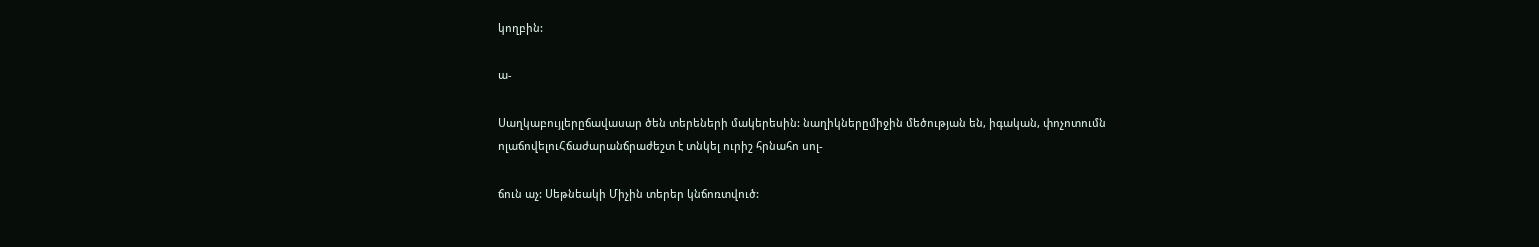կողբին:

ա-

Սաղկաբույլերըճավասար ծեն տերեների մակերեսին: նաղիկներըմիջին մեծության են, իգական, փոչոտումն ոլաճովելուՀճաժարանճրաժեշտ է տնկել ուրիշ հրնահո սոլ-

ճուն աչ: Սեթնեակի Միչին տերեր կնճոռտվուծ: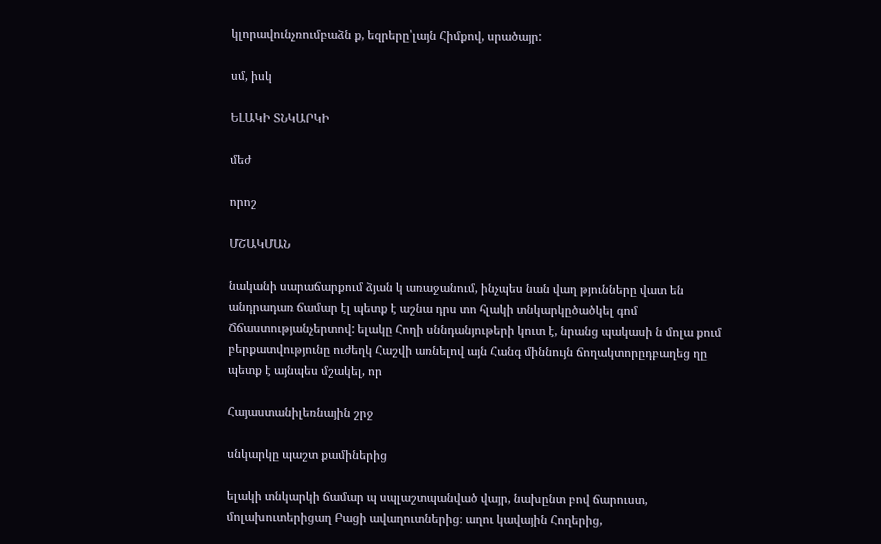կլորավունչռումբաձն ք, եզրերը՝լայն Հիմքով, սրածայր:

սմ, իսկ

ԵԼԱԿԻ ՏՆԿԱՐԿԻ

մեժ

որոշ

ՄՇԱԿՄԱՆ

նականի սարաճարքում ձյան կ առաջանում, ինչպես նան վաղ թյունները վատ են անդրադառ ճամար էլ պետք է աշնա դրս տո հլակի տնկարկըծածկել գոմ Ճճաստությանչերտով: ելակը Հողի սննդանյութերի կուտ է, նրանց պակասի ն մոլա քում բերքատվությունը ուժեղկ Հաշվի առնելով այն Հանգ միննույն ճողակտորըդբաղեց ղը պետք է այնպես մշակել, որ

Հայաստանիլեռնային շրջ

սնկարկը պաշտ քամիներից

ելակի տնկարկի ճամար պ սպլաշտպանված վայր, նախընտ բով ճարուստ, մոլախուտերիցաղ Բացի ավաղուտներից։ աղու կավային Հողերից,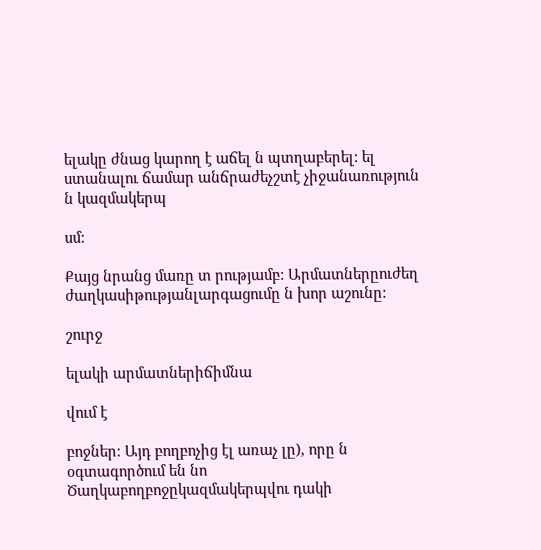ելակը ժնաց կարող է աճել ն պտղաբերել: ել ստանալու ճամար անճրաժեչշտէ չիջանառություն ն կազմակերպ

սմ:

Քայց նրանց մառը տ րությամբ: Արմատներըուժեղ ժաղկասիթությանլարգացումը ն խոր աշունը:

շուրջ

ելակի արմատներիճիմնա

վում է

բոջներ։ Այդ բողբոչից էլ առաչ լը), որը ն օգտագործում են նո Ծաղկաբողբոջըկազմակերպվու դակի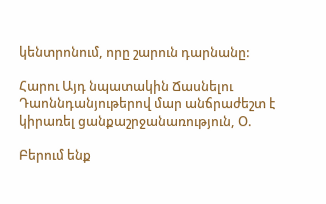կենտրոնում, որը շարուն դարնանը:

Հարու Այդ նպատակին Ճասնելու Դաոննդանյութերով մար անճրաժեշտ է կիրառել ցանքաշրջանառություն, Օ.

Բերում ենք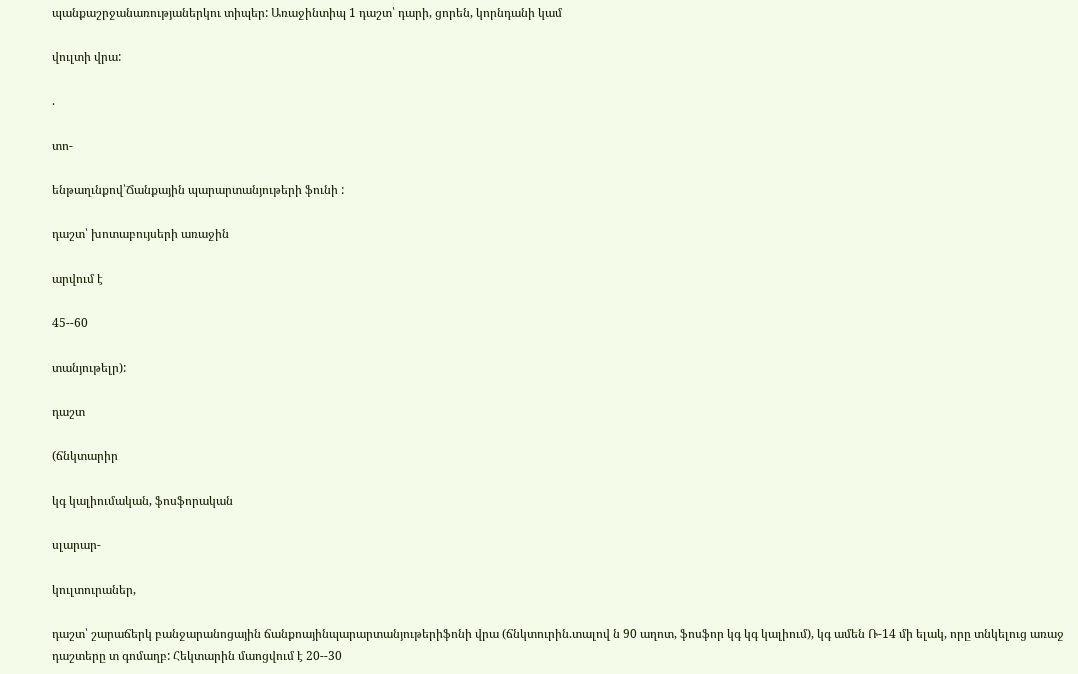պանքաշրջանառությաներկու տիպեր: Առաջինտիպ 1 դաշտ՝ դարի, ցորեն, կորնդանի կամ

վուլտի վրա:

.

տո-

ենթաղւնքով՝Ճանքային պարարտանյութերի ֆունի :

դաշտ՝ խոտաբույսերի առաջին

արվում է

45--60

տանյութելր):

դաշտ

(ճնկտարիր

կգ կալիումական, ֆոսֆորական

սլարար-

կուլտուրաներ,

դաշտ՝ շարաճերկ բանջարանոցային ճանքոայինպարարտանյութերիֆոնի վրա (ճնկտուրին.տալով ն 90 աղոտ, ֆոսֆոր կգ կգ կալիում), կգ ամեն Ռ-14 մի ելակ, որը տնկելուց առաջ դաշտերը տ գոմաղբ: Հեկտարին մաոցվում է 20--30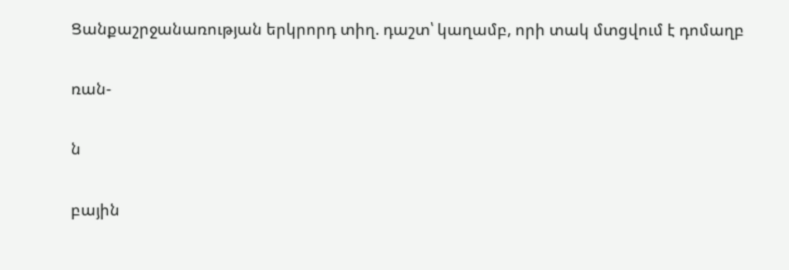Ցանքաշրջանառության երկրորդ տիղ. դաշտ՝ կաղամբ, որի տակ մտցվում է դոմաղբ

ռան-

ն

բային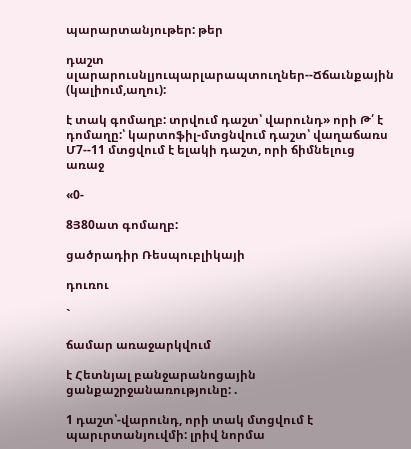պարարտանյութեր: թեր

դաշտ սլարարուսնլյուպարլարապտուղներ--Ճճաւնքային (կալիում,աղու):

է տակ գոմաղբ: տրվում դաշտ՝ վարունդ» որի Թ՛ է դոմաղը:՝ կարտոֆիլ-մտցնվում դաշտ՝ վաղաճառս Մ7--11 մտցվում է ելակի դաշտ, որի ճիմնելուց առաջ

«0-

8Յ80ատ գոմաղբ:

ցածրադիր Ռեսպուբլիկայի

դուռու

`

ճամար առաջարկվում

է Հետնյալ բանջարանոցային ցանքաշրջանառությունը: .

1 դաշտ՝-վարունդ, որի տակ մտցվում է պարւրտանյուվմի: լրիվ նորմա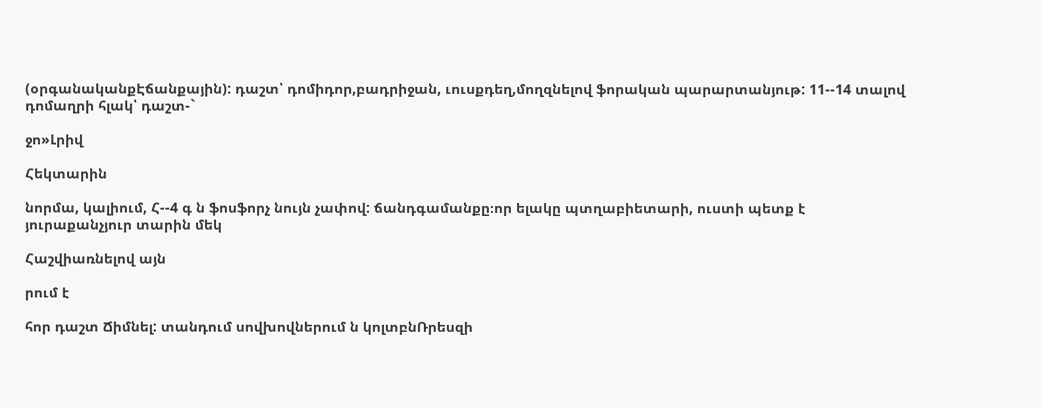(օրգանականքԷճանքային): դաշտ՝ դոմիդոր,բադրիջան, ւուսքդեղ,մողզնելով ֆորական պարարտանյութ: 11--14 տալով դոմաղրի հլակ՝ դաշտ-`

ջո»Լրիվ

Հեկտարին

նորմա, կալիում, Հ--4 գ ն ֆոսֆորչ նույն չափով: ճանդգամանքը։որ ելակը պտղաբիետարի, ուստի պետք է յուրաքանչյուր տարին մեկ

Հաշվիառնելով այն

րում է

հոր դաշտ Ճիմնել: տանդում սովխովներում ն կոլտբնՌրեսզի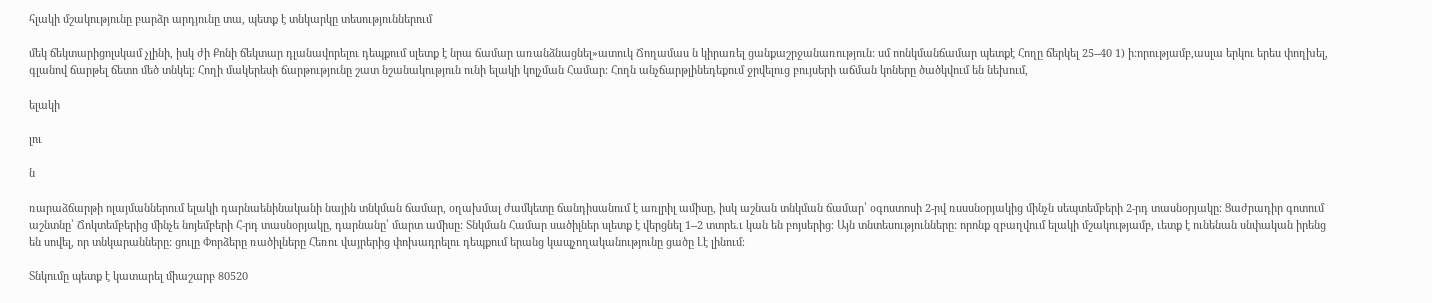հլակի մշակությունը բարձր արդյունը տա, պետք է տնկարկը տեսություններում

մեկ ճեկտարիցոլսկամ չլինի, իսկ ժի Քոնի ճեկտար դլանավորելու դեպքում սլետք է նրա ճամար առանձնացնել»ատուկ Ճողամաս ն կիրառել ցանքաշրջանառություն: սմ ոոնկմանճամար պետքէ Հողը ճերկել 25--40 1) ի:որությամբ,ասլա երկու երես փողխել, գլանով ճարթել ճետո մեծ տնկել: Հողի մակերեսի ճարթությունը շատ նշանակություն ունի ելակի կոլչման Համար: Հողն անչճարթլինեդեքում ջրվելուց բույսերի աճման կոները ծածկվում են նեխում,

ելակի

լու

ն

ռարաձճարթի ոլայմաններում ելակի դարնաենինականի նային տնկման ճամար, օղախմալ ժամկետը ճանդիսանում է առլրիլ ամիսը, իսկ աշնան տնկման ճամար՝ օգոստոսի 2-րվ ռսսսնօրյակից մինչն սեպտեմբերի 2-րդ տասնօրյակը: Ցաժրադիր գոտում աշնտնը՝ Ճոկտեմբերից մինչե նոյեմբերի Հ-րդ տասնօրյակը, դարնանը՝ մարտ ամիսը: Տնկման Համար սածիլներ սլետք է վերցնել 1--2 տտրե.ւ կան են բոյսերից։ Այն տնտեսությունները: որոնք զբաղվում ելակի մշակությամբ, ւետք է ունենան սնփական իրենց են սովել, որ տնկարանները: ցուլը Փորձերը ռածիլները Հեռու վայրերից փոխադրելու դեպքում երանց կապչողականությունը ցածը Լէ լինում։

Տնկումը պետք է կատարել միաշարբ 80520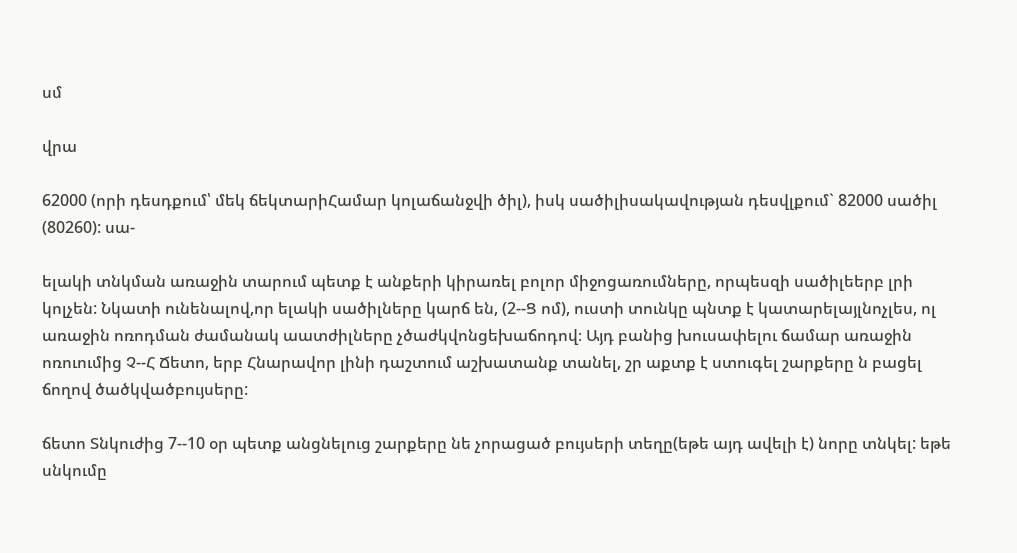սմ

վրա

62000 (որի դեսդքում՝ մեկ ճեկտարիՀամար կոլաճանջվի ծիլ), իսկ սածիլիսակավության դեսվլքում` 82000 սածիլ (80260): սա-

ելակի տնկման առաջին տարում պետք է անքերի կիրառել բոլոր միջոցառումները, որպեսզի սածիլեերբ լրի կոլչեն: Նկատի ունենալով,որ ելակի սածիլները կարճ են, (2--Ց ոմ), ուստի տունկը պնտք է կատարելայլնոչլես, ոլ առաջին ոռոդման ժամանակ աատժիլները չծաժկվոնցեխաճոդով։ Այդ բանից խուսափելու ճամար առաջին ոռուումից Չ--Հ Ճետո, երբ Հնարավոր լինի դաշտում աշխատանք տանել, շր աքտք է ստուգել շարքերը ն բացել ճողով ծածկվածբույսերը:

ճետո Տնկուժից 7--10 օր պետք անցնելուց շարքերը նե չորացած բույսերի տեղը(եթե այդ ավելի է) նորը տնկել: եթե սնկումը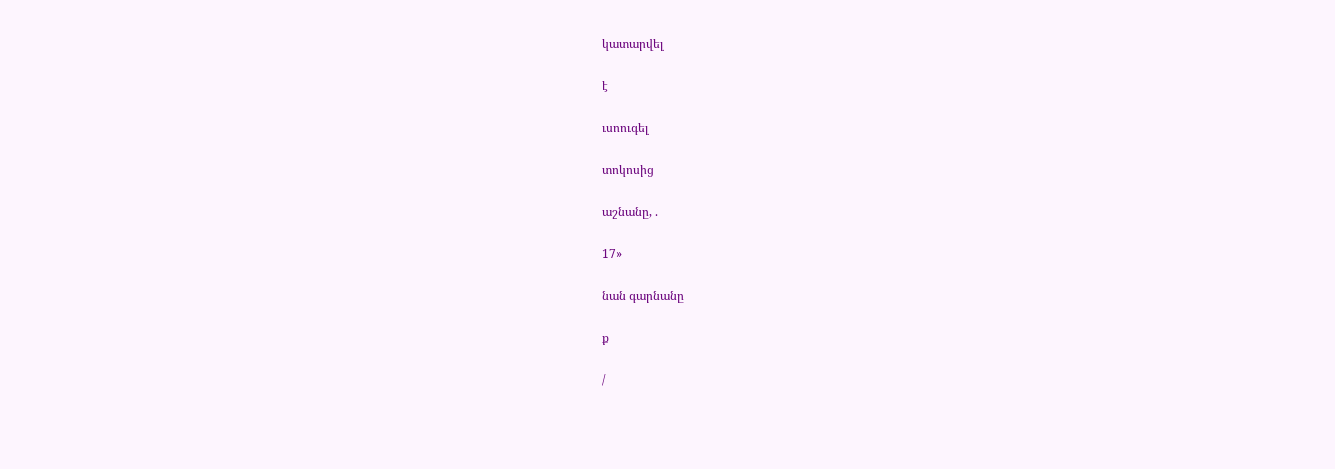կատարվել

է

ւսոուգել

տոկոսից

աշնանը, .

17»

նան գարնանը

ք

/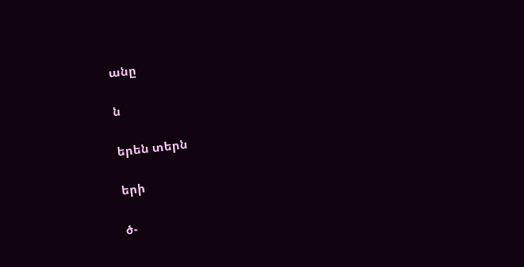անը

ն

երեն տերն

երի

ծ-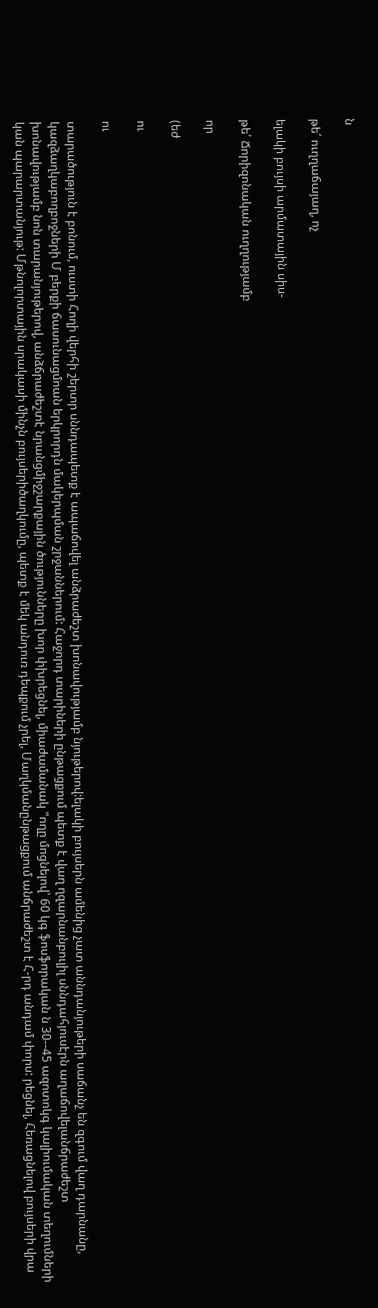ն

թե՛ ուղղաճայաղ, ոչ

ելակի բույսի արմատային սիս-

թե՛ Ճորիզոնական ուղղությամբ

որ

(եժ

ու

ու

տարածություն է բոնում, ուստի Հողի վերհի շերտր սննդապետք է ապաճովել անձրաժեշտ խոնավությամբ նյութերով:ելակի բույսերն ամենից չատ աննդանյութերի սաճանչ են զգում վաղ դարնանը, կազձաղկաբողբոջների Մ բերքի ճասունացմոան երկրորդն մակերպման շրջաններում: Հաջորդ տարիների ընթացքում պետք է վաղ ղզարնանբուլիլ սննդահյուսէրն աղաճովելանճրաժեշտ խոնավությամբ նոն տարանյութերով, անձճրաժեշտէ նրանցմիջշարքային ծությունները խոր փխրեցնել, միաժամանակ "ողը մոցնելով՝ 60 կգ ֆոսֆորական ն 30--45 ազոտոկգ կալիումական տեղումների կան պարարտանյութ: Մթնոլորտային սրակասի մինչն բույսերիծաղկումը, պետք է մեկ անդուռ դեպքում չրել, Մաղկմանընթացքում անճրաժեշտ է Հ-րդ անդամ փորս: րեցնել, Հեռացնելով բույսերի վրա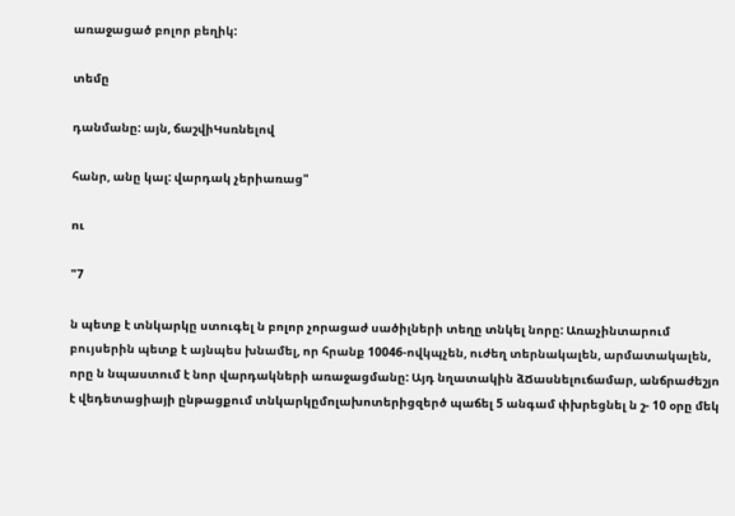առաջացած բոլոր բեղիկ:

տեմը

դանմանը: այն, ճաշվիԿսռնելով

հանր, անը կալ: վարդակ չերիառաց"

ու

"7

ն պետք է տնկարկը ստուգել ն բոլոր չորացաժ սածիլների տեղը տնկել նորը: Առաչինտարում բույսերին պետք է այնպես խնամել, որ հրանք 10046-ովկպչեն, ուժեղ տերնակալեն, արմատակալեն, որը ն նպաստում է նոր վարդակների առաջացմանը: Այդ նղատակին ձՃասնելուճամար, անճրաժեշյո է վեդետացիայի ընթացքում տնկարկըմոլախոտերիցզերծ պաճել 5 անգամ փխրեցնել ն շ- 10 օրը մեկ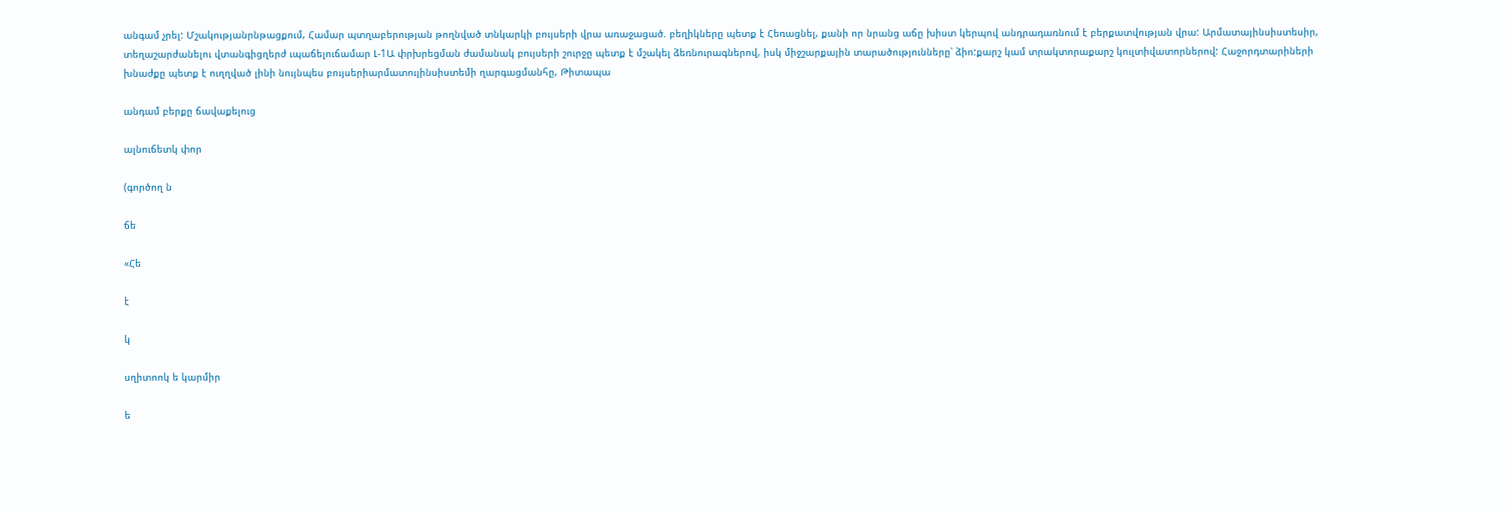անգամ չրել: Մշակությանրնթացքում, Համար պտղաբերության թողնված տնկարկի բույսերի վրա առաջացած. բեղիկները պետք է Հեռացնել, քանի որ նրանց աճը խիստ կերպով անդրադառնում է բերքատվության վրա: Արմատայինսիստեսիր, տեղաշարժանելու վտանգիցղերժ ւպաճելուճամար Լ-1Ա փրխրեցման ժամանակ բույսերի շուրջը պետք է մշակել ձեռնուրագներով, իսկ միջշարքային տարածությունները՝ ձիո:քարշ կամ տրակտորաքարշ կուլտիվատորներով: Հաջորդտարիների խնաժքը պետք է ուղղված լինի նույնպես բույսերիարմատույինսիստեմի ղարգացմանհը, Թիտապա

անդամ բերքը ճավաքելուց

ալնուճետկ փոր

(գործող ն

ճե

«Հե

է

կ

սղիտոոկ ե կարմիր

ե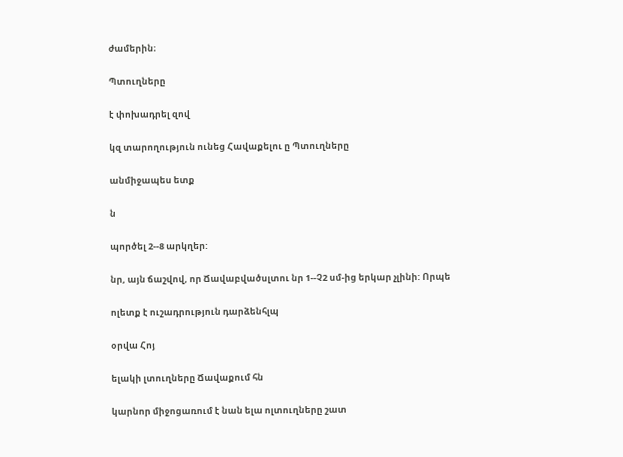ժամերին։

Պտուղները

է փոխադրել զով

կզ տարողություն ունեց Հավաքելու ը Պտուղները

անմիջապես ետք

ն

պործել 2--8 արկղեր:

նր, այն ճաշվով, որ Ճավաբվածսլտու նր 1--Չ2 սմ-ից երկար չլինի: Որպե

ոլետք է ուշադրություն դարձենհլպ

օրվա Հոյ

ելակի լտուղները Ճավաքում հն

կարնոր միջոցառում է նան ելա ոլտուղները շատ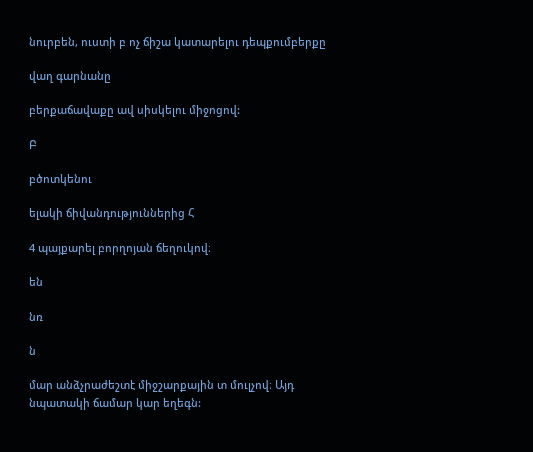նուրբեն, ուստի բ ոչ ճիշա կատարելու դեպքումբերքը

վաղ գարնանը

բերքաճավաքը ավ սիսկելու միջոցով:

Բ

բծոտկենու

ելակի ճիվանդություններից Հ

4 պայքարել բորղոյան ճեղուկով։

են

նռ

ն

մար անձչրաժեշտէ միջշարքային տ մուլչով։ Այդ նպատակի ճամար կար եղեգն: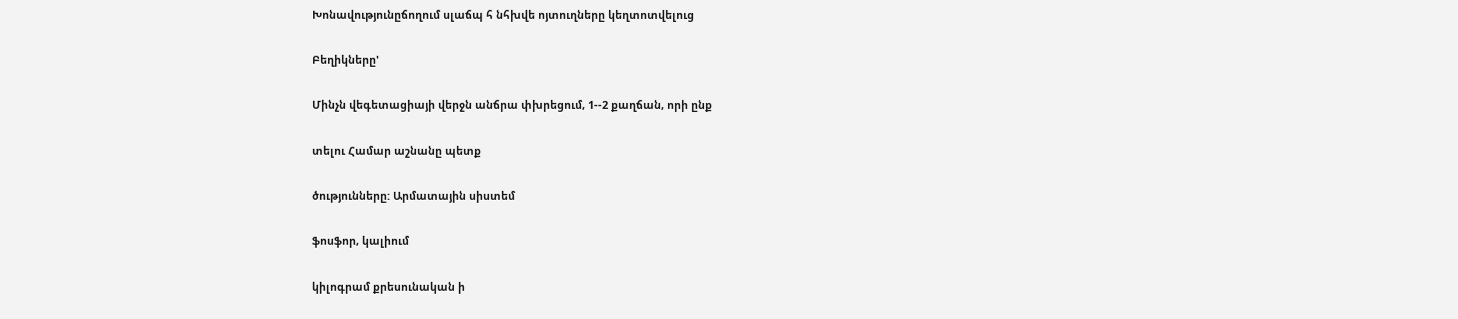Խոնավությունըճողում սլաճպ հ նհխվե ոյտուղները կեղտոտվելուց

Բեղիկները'

Մինչն վեգետացիայի վերջն անճրա փխրեցում, 1--2 քաղճան, որի ընք

տելու Համար աշնանը պետք

ծությունները: Արմատային սիստեմ

ֆոսֆոր, կալիում

կիլոգրամ քրեսունական ի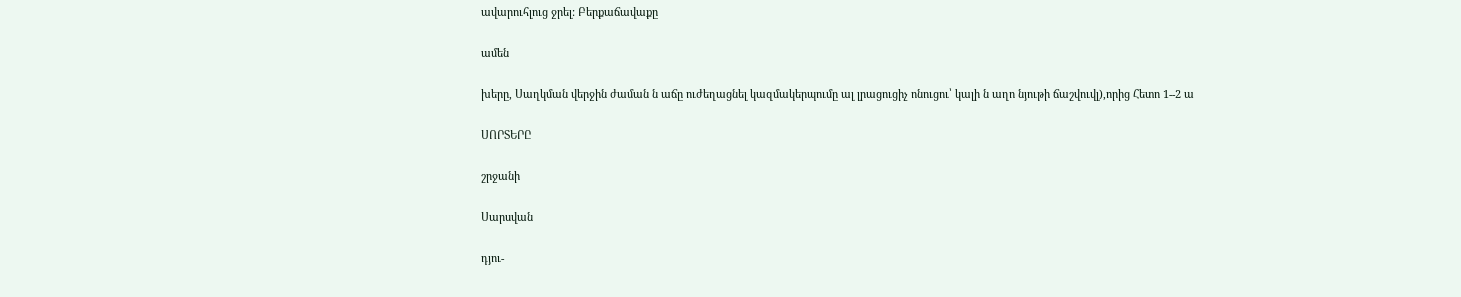ավարուհլուց ջրել: Բերքաճավաքը

ամեն

խերը, Սաղկման վերջին ժաման ն աճը ուժեղացնել կազմակերպումը ալ լրացուցիչ ոնուցու՝ կալի ն աղո նյութի ճաշվուվլ),որից Հետո 1--2 ա

ՍՈՐՏԵՐԸ

շրջանի

Սարսվան

դյու-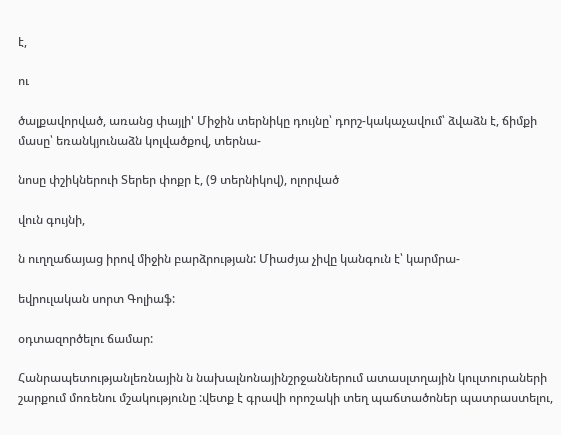է,

ու

ծալքավորված, առանց փայլի' Միջին տերնիկը դույնը՝ դորշ-կակաչավում՝ ձվաձն է, ճիմքի մասը՝ եռանկյունաձն կոլվածքով, տերնա-

նոսը փշիկներուի Տերեր փոքր է, (9 տերնիկով), ոլորված

վուն գույնի,

ն ուղղաճայաց իրով միջին բարձրության: Միաժյա չիվը կանգուն է՝ կարմրա-

եվրուլական սորտ Գոլիաֆ:

օդտազործելու ճամար:

Հանրապետությանլեռնային ն նախալնոնայինշրջաններում ատասլտղային կուլտուրաների շարքում մոռենու մշակությունը :վետք է գրավի որոշակի տեղ պաճտածոներ պատրաստելու,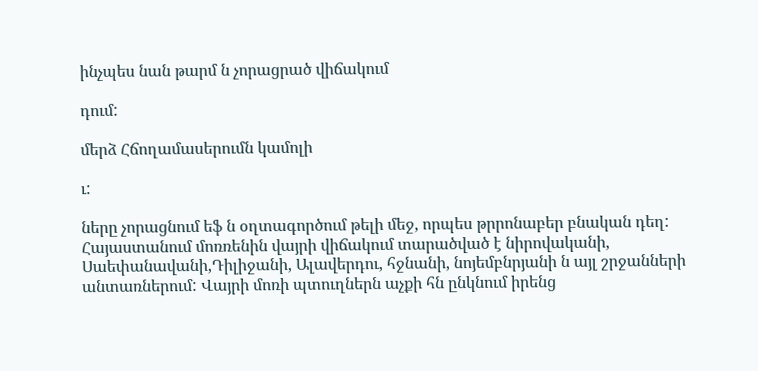ինչպես նան թարմ ն չորացրած վիճակում

դում:

մերձ Հճողամասերումն կամոլի

ւ:

ները չորացնում եֆ ն օղտագործում թելի մեջ, որպես թրրոնաբեր բնական դեղ: Հայաստանում մոռռենին վայրի վիճակում տարածված է նիրովականի, Սաեփանավանի,Դիլիջանի, Ալավերդու, հջնանի, նոյեմբնրյանի ն այլ շրջանների անտառներում: Վայրի մոռի պտուղներն աչքի հն ընկնում իրենց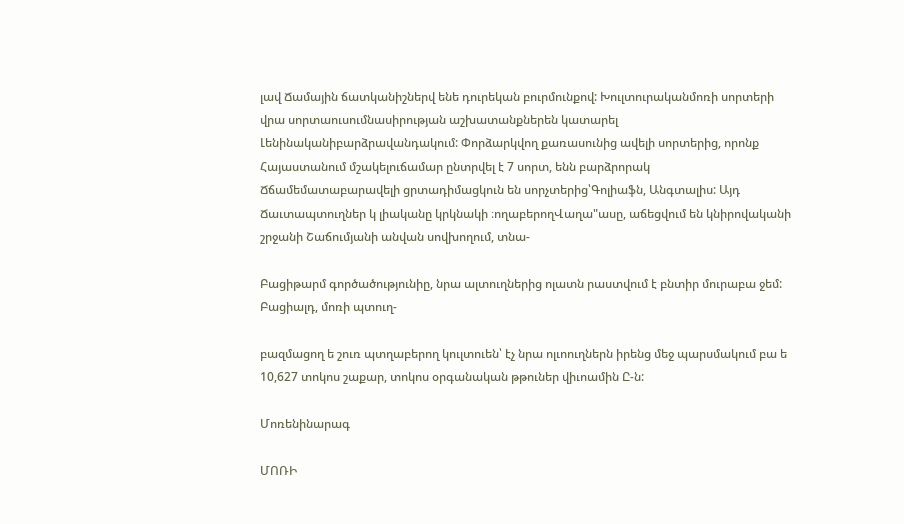լավ Ճամային ճատկանիշներվ ենե դուրեկան բուրմունքով: Խուլտուրականմոռի սորտերի վրա սորտաուսումնասիրության աշխատանքներեն կատարել Լենինականիբարձրավանդակում: Փորձարկվող քառասունից ավելի սորտերից, որոնք Հայաստանում մշակելուճամար ընտրվել է 7 սորտ, ենն բարձրորակ Ճճամեմատաբարավելի ցրտադիմացկուն են սորչտերից՝Գոլիաֆն, Անգտալիս: Այդ Ճաւտապտուղներ կ լիականը կրկնակի ։ողաբերողՎաղա"ասը, աճեցվում են կնիրովականի շրջանի Շաճումյանի անվան սովխողում, տնա-

Բացիթարմ գործածությունիը, նրա ալտուղներից ոլատն րաստվում է բնտիր մուրաբա ջեմ: Բացիալդ, մոռի պտուղ-

բազմացող ե շուռ պտղաբերող կուլտուեն՝ էչ նրա ոլւոուղներն իրենց մեջ պարսմակում բա ե 10,627 տոկոս շաքար, տոկոս օրգանական թթուներ վիւոամին Ը-ն:

Մոռենինարագ

ՄՈՌԻ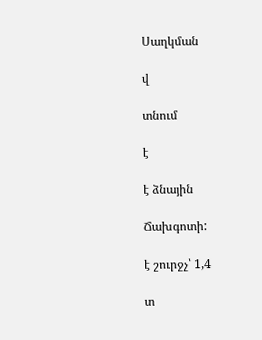Սաղկման

վ

տնում

է

է ձնային

Ճախգոտի:

է շուրջչ՝ 1,4

տ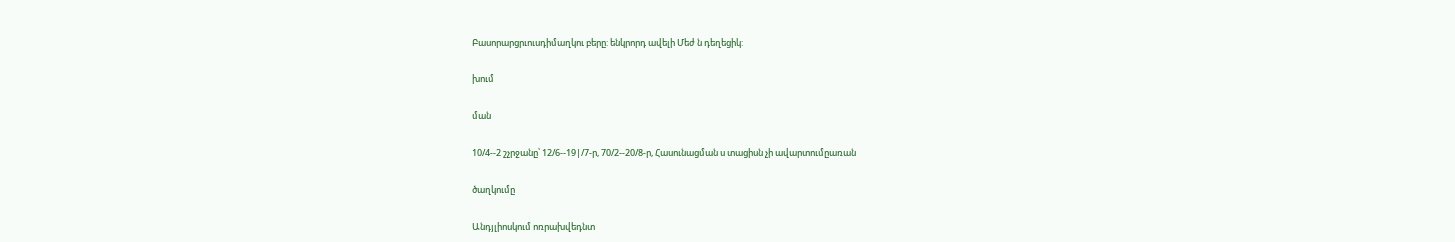Բասորարցրւուսդիմաղկու բերը: ենկրորդ ավելի Մեժ ն դեղեցիկ:

խում

ման

10/4--2 շչրջանը՝ 12/6--19|/7-ր, 70/2--20/8-ր, Հասունացման ս տացիսն չի ավարտումըառան

ծաղկումը

Անդյլիոսկում ոռրախվեդնտ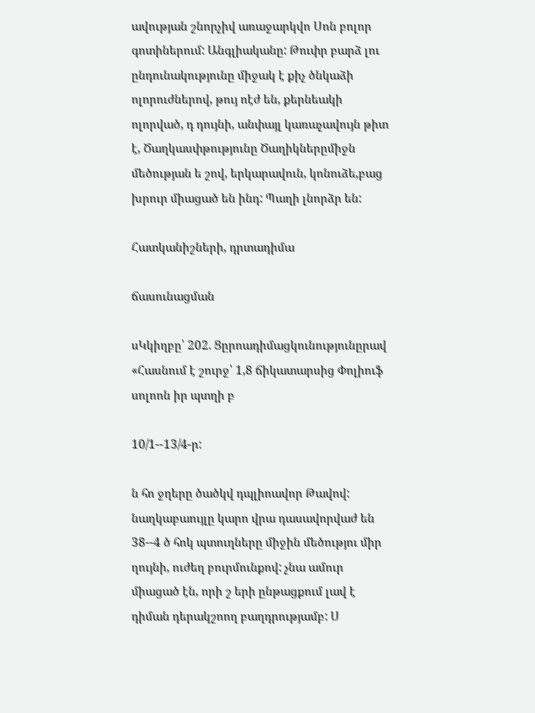ավության շնորչիվ առաջարկվո Սոն բոլոր գոտիներում: Անգլիականը: Թուփր բարձ լու ընդունակությունը միջակ է քիչ ծնկաձի ոլորուժներով, թույ ոէժ են, քերնեակի ոլորված, դ դույնի, անփայլ կառաչավույն թիտ է, Ծաղկասփթությունը Ծաղիկներըմիջն մեծության ե շով, երկարավուն, կոնուձե,բաց խրուր միացած են ինդ: Պաղի լնորձր են:

Հատկանիշների, դրտադիմա

ճասունացման

սԿկիղբը՝ 202. Ցըրոադիմացկունությունըրավ «Հասնում է շուրջ՝ 1,8 ճիկատարսից Փոլիուֆ սոլոոն իր պտղի բ

10/1--13/4-ր:

ն հո ջղերը ծածկվ դպլիոավոր Թավով: նաղկաբաույլը կարո վրա դասավորվաժ են 38--4 ծ հոկ պտուղները միջին մեծությու միր ղույնի, ուժեղ բուրմունքով: չնա ամուր միացած էն, որի շ երի ընթացքում լավ է դիման դերակշոող բաղդրությամբ: Ս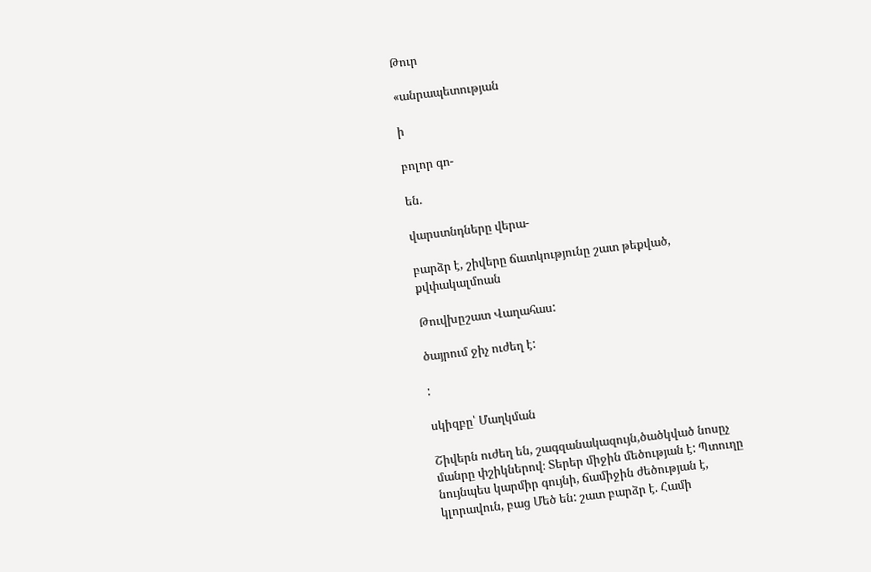Թուր

«անրապետության

ի

բոլոր գո-

են.

վարստնդները վերա-

բարձր է, շիվերը ճատկությունը շատ թեքված, քվփակալմոան

Թուվխըշատ Վաղահաս:

ծայրում ջիչ ուժեղ է:

:

սկիզբը՝ Մաղկման

Շիվերն ուժեղ են, շագզանակազույն,ծածկված նոսըչ մանրը փշիկներով։ Տերեր միջին մեծության է: Պտուղը նույնպես կարմիր գույնի, ճամիջին ժեծության է, կլորավուն, բաց Մեծ են: շատ բարձր է. Համի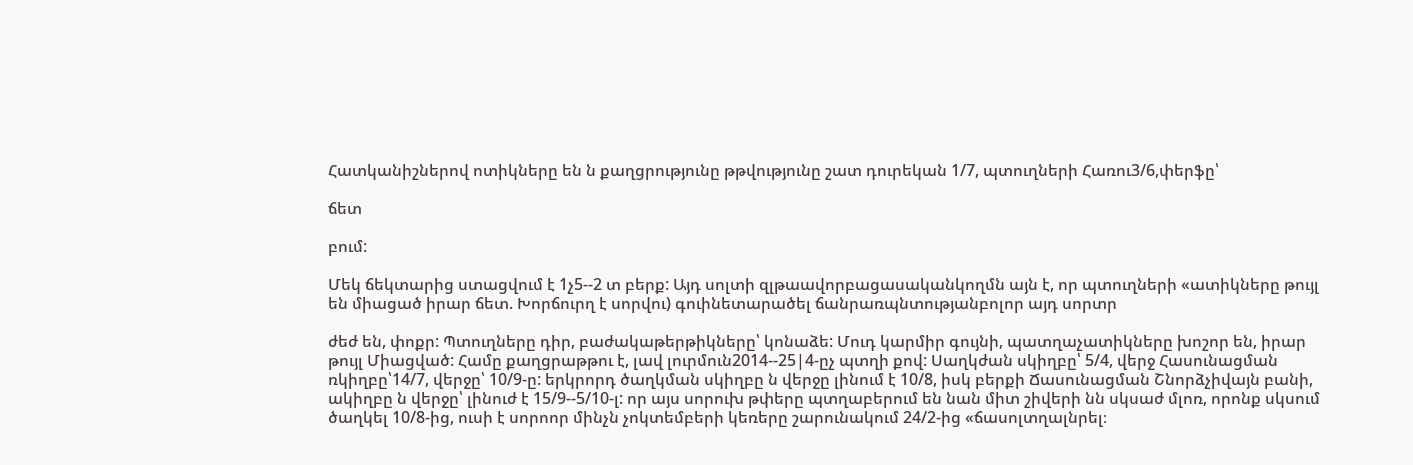Հատկանիշներով ոտիկները են ն քաղցրությունը թթվությունը շատ դուրեկան 1/7, պտուղների Հառու3/6,փերֆը՝

ճետ

բում:

Մեկ ճեկտարից ստացվում է 1չ5--2 տ բերք: Այդ սոլտի զլթաավորբացասականկողմն այն է, որ պտուղների «ատիկները թույլ են միացած իրար ճետ. Խորճուրղ է սորվու) գուինետարածել ճանրառպնտությանբոլոր այդ սորտր

ժեժ են, փոքր: Պտուղները դիր, բաժակաթերթիկները՝ կոնաձե: Մուդ կարմիր գույնի, պատղաչատիկները խոշոր են, իրար թույլ Միացված: Համը քաղցրաթթու է, լավ լուրմուն2014--25|4-ըչ պտղի քով: Սաղկժան սկիղբը՝ 5/4, վերջ Հասունացման ռկիղբը՝14/7, վերջը՝ 10/9-ը: երկրորդ ծաղկման սկիղբը ն վերջը լինում է 10/8, իսկ բերքի Ճասունացման Շնորձչիվայն բանի, ակիղբը ն վերջը՝ լինուժ է 15/9--5/10-լ: որ այս սորուխ թփերը պտղաբերում են նան միտ շիվերի նն սկսաժ մլոռ, որոնք սկսում ծաղկել 10/8-ից, ուսի է սորոոր մինչն չոկտեմբերի կեռերը շարունակում 24/2-ից «ճասոլտղալնրել։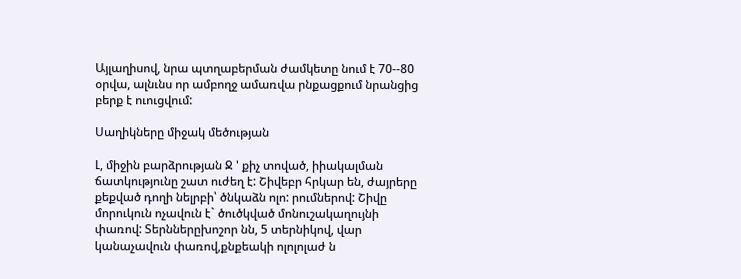Այլաղիսով, նրա պտղաբերման ժամկետը նում է 70--80 օրվա, ալնւնս որ ամբողջ ամառվա րնքացքում նրանցից բերք է ուուցվում:

Սաղիկները միջակ մեծության

Լ, միջին բարձրության Ջ ' քիչ տոված, իիակալման ճատկությունը շատ ուժեղ է: Շիվեբր հրկար են, ժայրերը քեքված դողի նելրբի՝ ծնկաձն ոլո: րումներով: Շիվը մորուկուն ոչավուն է` ծուծկված մոնուշակաղույնի փառով: Տերններըխոշոր նն, 5 տերնիկով, վար կանաչավուն փառով,քնքեակի ոլոլոլաժ ն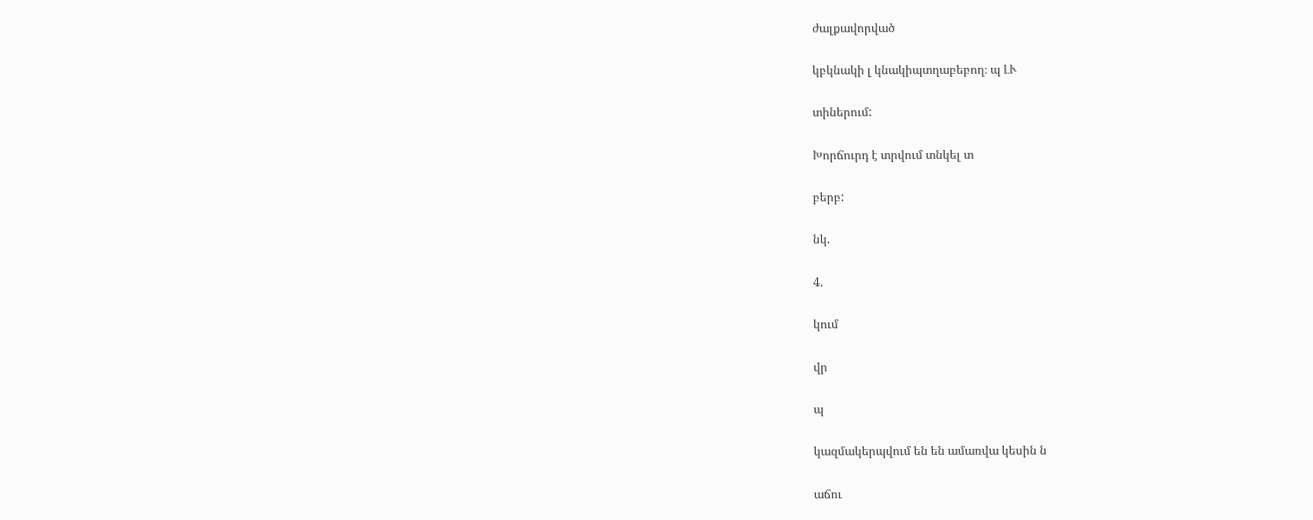ժալքավորված

կբկնակի լ կնակիպտղաբեբող։ պ ԼՒ

տիներում:

Խորճուրդ է տրվում տնկել տ

բերբ:

նկ.

4.

կում

վր

պ

կազմակերպվում են են ամառվա կեսին ն

աճու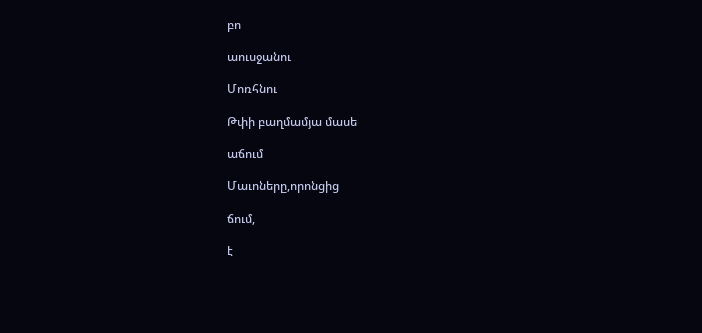բո

աուսջանու

Մոռհնու

Թփի բաղմամյա մասե

աճում

Մաւոները,որոնցից

ճում,

է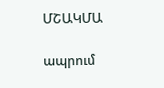ՄՇԱԿՄԱ

ապրում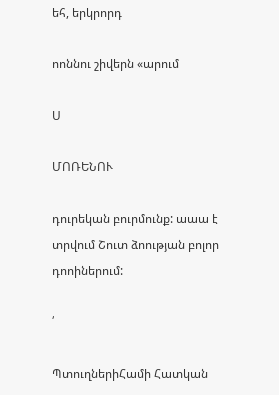եհ, երկրորդ

ոոննու շիվերն «արում

Ս

ՄՈՌԵՆՈՒ

դուրեկան բուրմունք: աաա է տրվում Շուտ ձոության բոլոր դոոիներում:

՛

ՊտուղներիՀամի Հատկան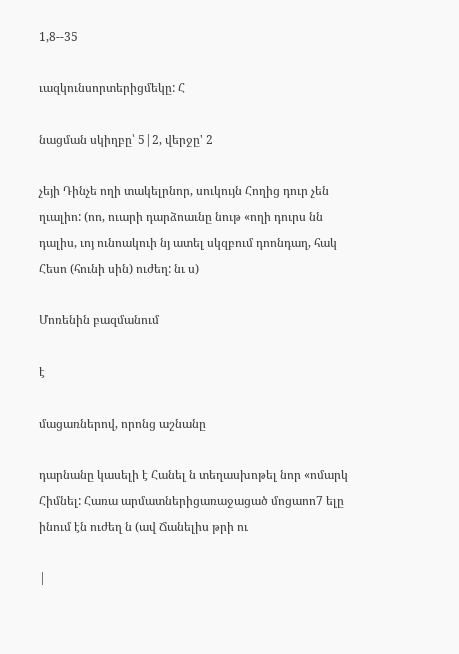1,8--35

ւազկունսորտերիցմեկը: Հ

նացման սկիղբը՝ 5|2, վերջը' 2

չեյի Դինչե ողի տակելրնոր, սուկույն Հողից դուր չեն ղւալիո: (ոո, ուարի դարձոաւնը նութ «ողի դուրս նն դալիս, ւոյ ունոակուի նյ ատել սկզբում դոոնդաղ, հակ Հեսո (հունի սին) ուժեղ: նւ ս)

Մոռենին բազմանում

է

մացառներով, որոնց աշնանը

դարնանը կասելի է Հանել ն տեղասխոթել նոր «ոմարկ Հիմնել: Հառա արմատներիցառաջացած մոցաոո7 ելը ինում էն ուժեղ ն (ավ Ճանելիս թրի ու

|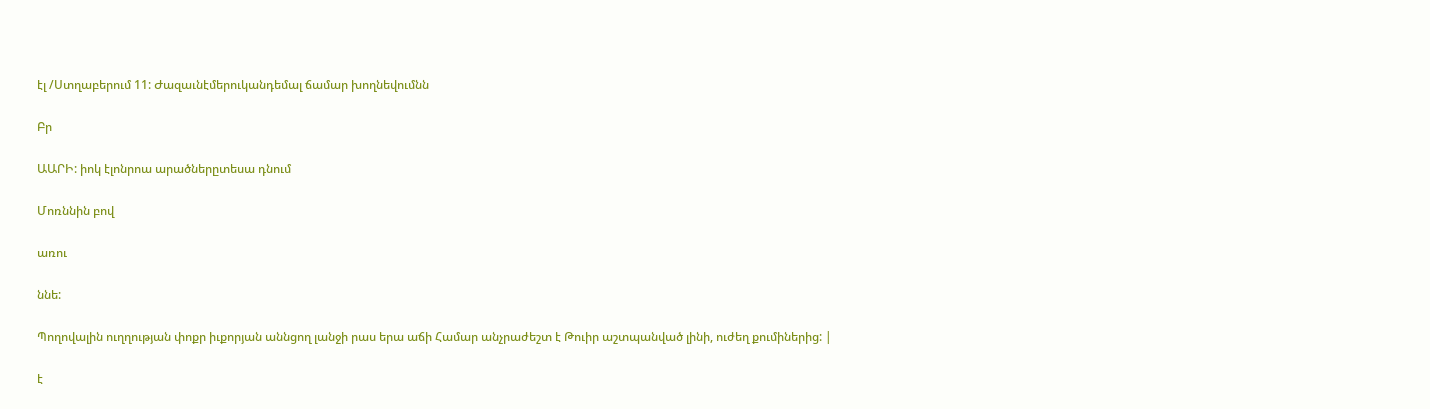էլ /Ստղաբերում 11: Ժազաւնէմերուկանդեմալ ճամար խողնեվումնն

Բր

ԱԱՐԻ: իոկ էլոնրոա արածներըտեսա դնում

Մոռննին բով

առու

ննե:

Պողովալին ուղղության փոքր իւքորյան աննցող լանջի րաս երա աճի Համար անչրաժեշտ է Թուիր աշտպանված լինի, ուժեղ քումիներից: |

է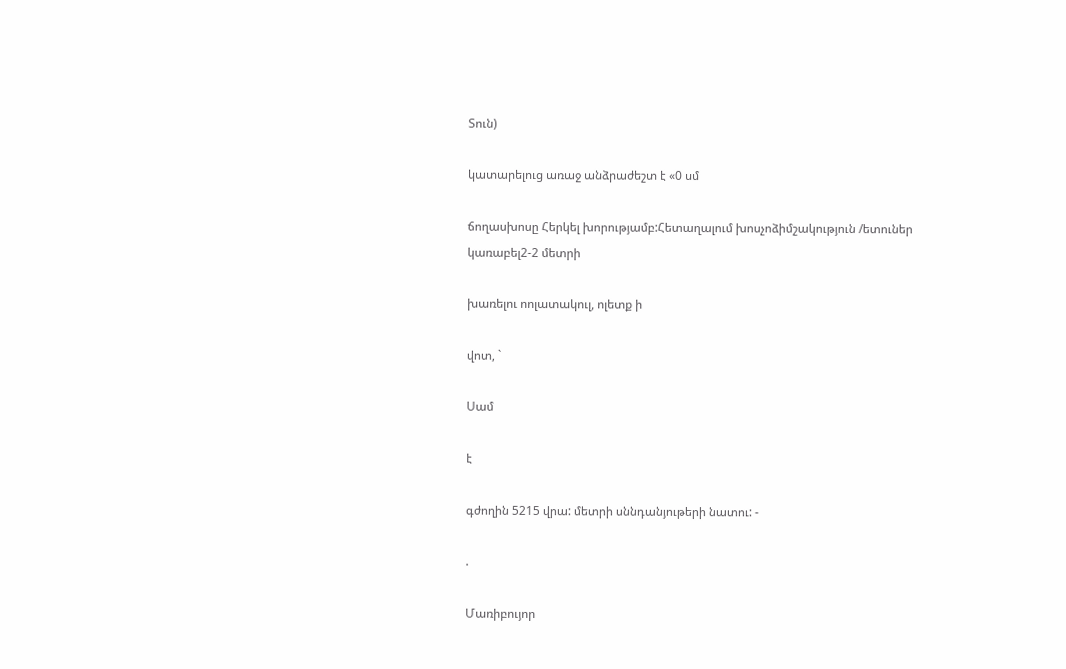Տուն)

կատարելուց առաջ անձրաժեշտ է «0 սմ

ճողասխոսը Հերկել խորությամբ:Հետաղալում խոսչոձիմշակություն /ետուներ կառաբել2-2 մետրի

խառելու ոոլատակուլ, ոլետք ի

վոտ, `

Սամ

է

գժողին 5215 վրա: մետրի սննդանյութերի նատու: -

.

Մառիբույոր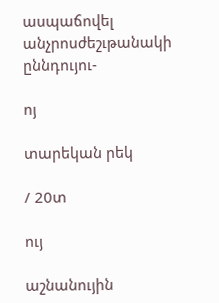ասպաճովել անչրոսժեշւթանակի ըննդույու-

ոյ

տարեկան րեկ

/ 20տ

ույ

աշնանույին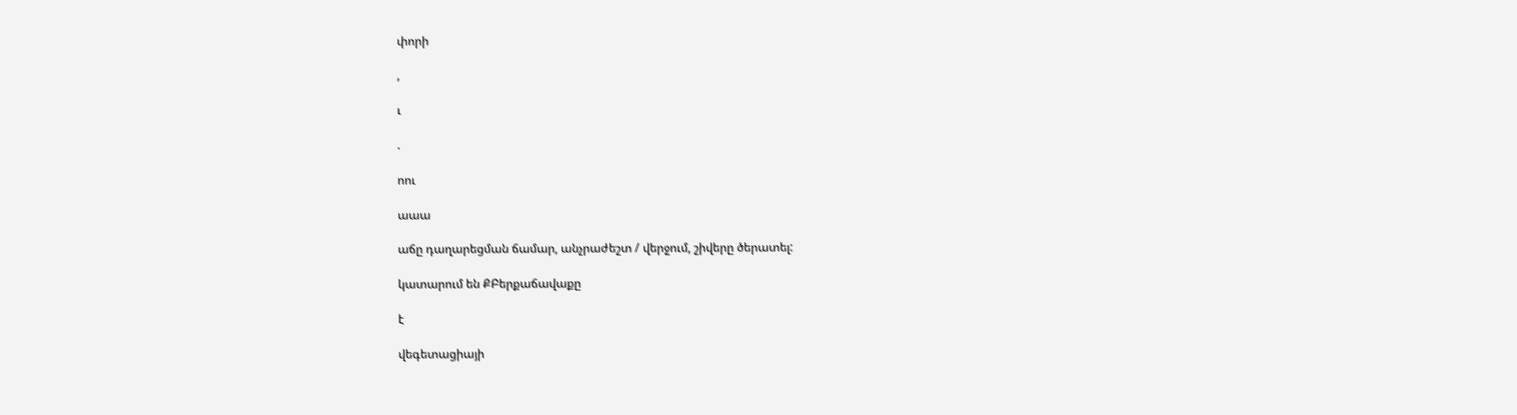փորի

,

ւ

.

ոու

աաա

աճը դաղարեցման ճամար, անչրաժեշտ / վերջում, շիվերը ծերատել:

կատարում են ՔԲերքաճավաքը

է

վեգետացիայի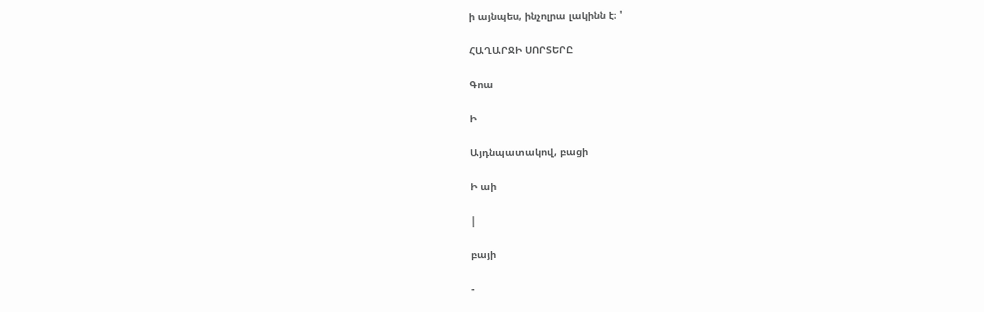ի այնպես, ինչոլրա լակինն է։ '

ՀԱՂԱՐՋԻ ՍՈՐՏԵՐԸ

Գոա

Ի

Այդնպատակով, բացի

Ի աի

|

բայի

-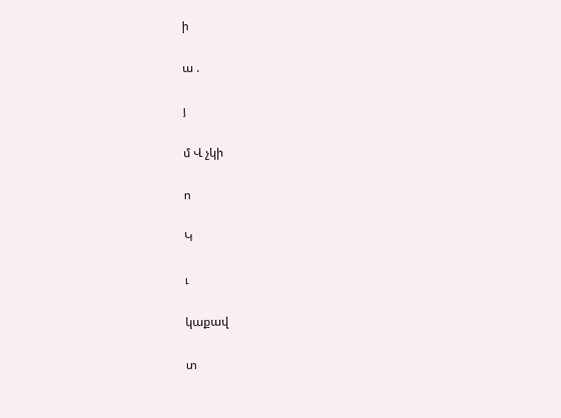ի

ա .

յ

մ Վ չկի

ո

Կ

ւ

կաքավ

տ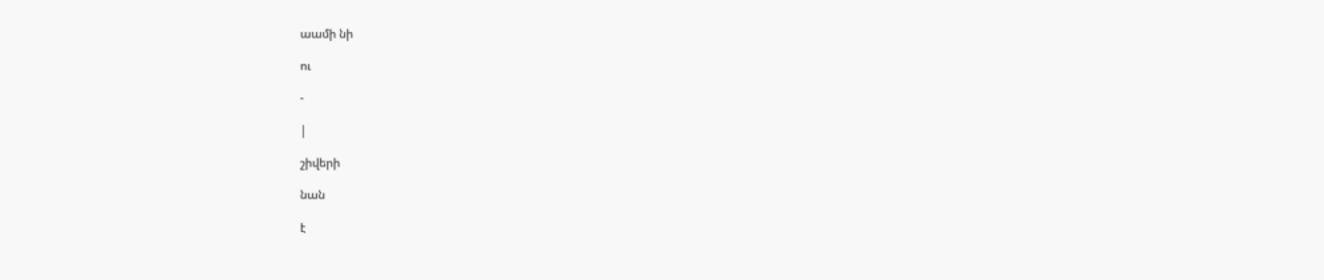աամի նի

ու

-

|

շիվերի

նան

է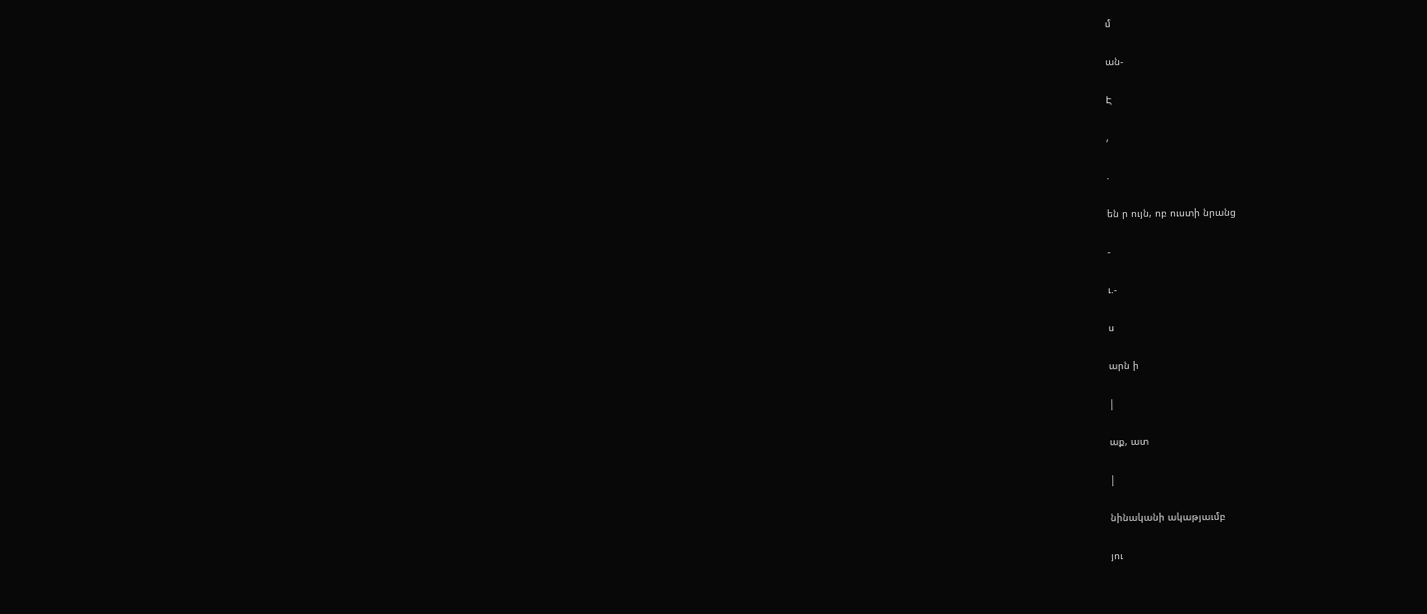մ

ան-

Է

,

.

են ր ույն, ոբ ուստի նրանց

-

ւ.-

ս

արն ի

|

աք, ատ

|

նինականի ակաթյաւմբ

յու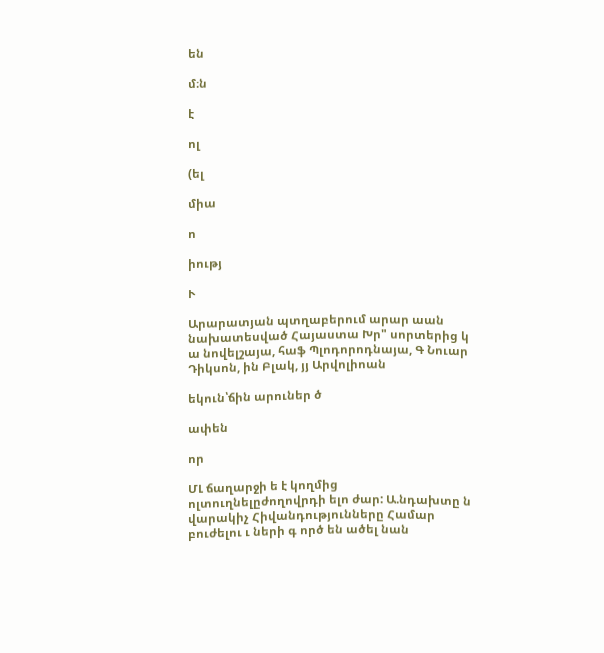են

մ։ն

է

ոլ

(ել

միա

ո

իությ

Ւ

Արարատյան պտղաբերում արար աան նախատեսված Հայաստա Խր" սորտերից կ ա նովելշայա, հաֆ Պլոդորոդնայա, Գ Նուար Դիկսոն, ին Բլակ, յյ Արվոլիոան

եկուն՝ճին արուներ ծ

ափեն

որ

ՄԼ ճաղարջի ե է կողմից ոլտուղնելըժողովրդի ելո ժար: Ա.նդախտը ն վարակիչ Հիվանդությունները Համար բուժելու ւ ների գ ործ են ածել նան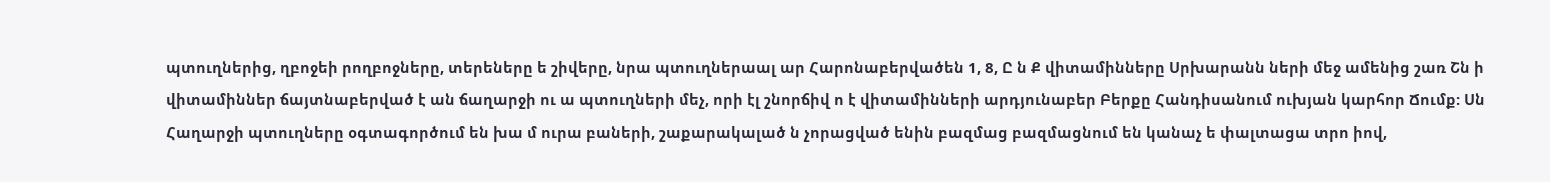պտուղներից, ղբոջեի րողբոջները, տերեները ե շիվերը, նրա պտուղներաալ ար Հարոնաբերվածեն 1, 8, Ը ն Ք վիտամինները Սրխարանն ների մեջ ամենից շառ Շն ի վիտամիններ ճայտնաբերված է ան ճաղարջի ու ա պտուղների մեչ, որի էլ շնորճիվ ո է վիտամինների արդյունաբեր Բերքը Հանդիսանում ուխյան կարհոր Ճումք: Սն Հաղարջի պտուղները օգտագործում են խա մ ուրա բաների, շաքարակալած ն չորացված ենին բազմաց բազմացնում են կանաչ ե փալտացա տրո իով,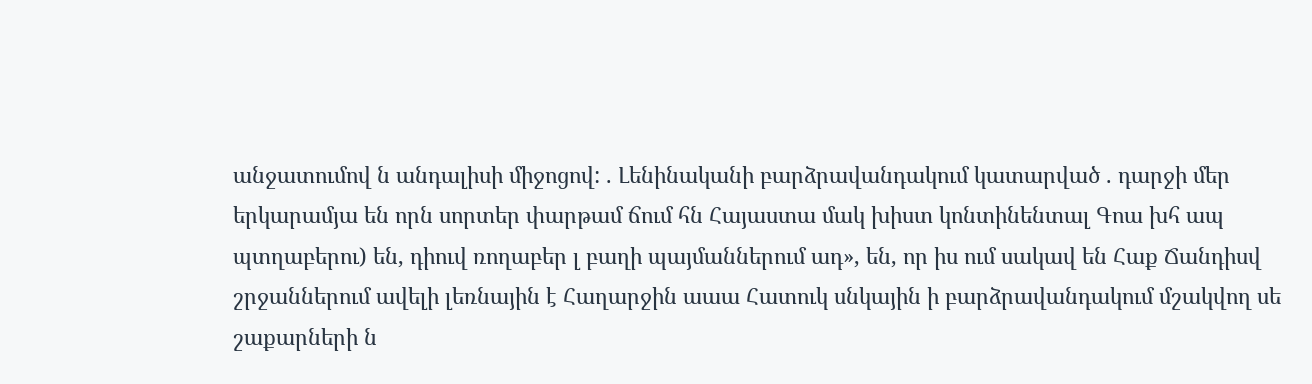անջատումով ն անդալիսի միջոցով: . Լենինականի բարձրավանդակում կատարված . դարջի մեր երկարամյա են որն սորտեր փարթամ ճում հն Հայաստա մակ խիստ կոնտինենտալ Գոա խհ ապ պտղաբերու) են, դիուվ ռողաբեր լ բաղի պայմաններում ադ», են, որ իս ում սակավ են Հաք Ճանդիսվ շրջաններում ավելի լեռնային է Հաղարջին աաա Հատուկ սնկային ի բարձրավանդակում մշակվող սե շաքարների ն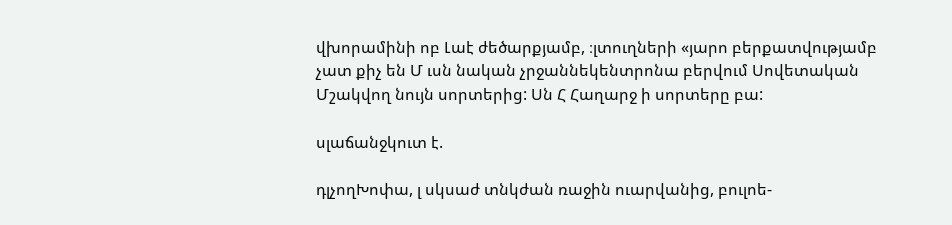վխորամինի ոբ Լաէ ժեծարքյամբ, ։լտուղների «յարո բերքատվությամբ չատ քիչ են Մ ւսն նական չրջաննեկենտրոնա բերվում Սովետական Մշակվող նույն սորտերից: Սն Հ Հաղարջ ի սորտերը բա:

սլաճանջկուտ է.

դլչողԽոփա, լ սկսաժ տնկժան ռաջին ուարվանից, բուլոե-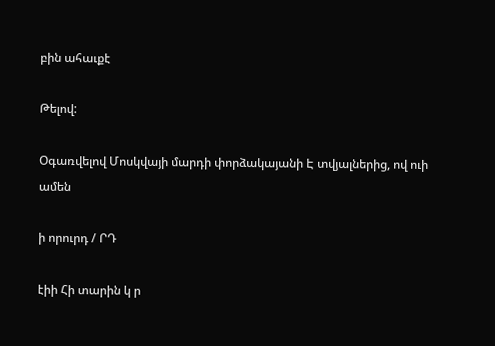բին ահաւքէ

Թելով:

Օգառվելով Մոսկվայի մարդի փորձակայանի Է տվյալներից, ով ուի ամեն

ի որուրդ / ՐԴ

էիի Հի տարին կ ր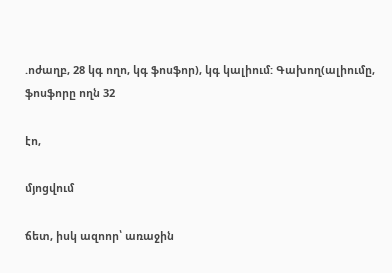.ոժաղբ, 28 կգ ողո, կգ ֆոսֆոր), կգ կալիում: Գախող(ալիումը, ֆոսֆորը ողն 32

էո,

մյոցվում

ճետ, իսկ ազոոր՝ առաջին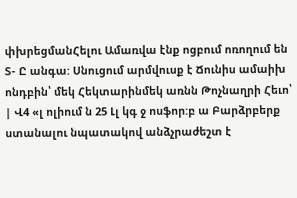փխրեցմանՀելու Ամառվա էնք ոցբում ոռողում են Տ- Ը անգա: Սնուցում արմվուսք է Ճունիս ամաիխ ոնդբին՝ մեկ Հեկտարինմեկ առնն Թոչնաղրի Հեւո՝ | Վ4 «լ ոլիում ն 25 Լլ կգ ջ ոսֆոր:բ ա Բարձրբերք ստանալու նպատակով անձչրաժեշտ է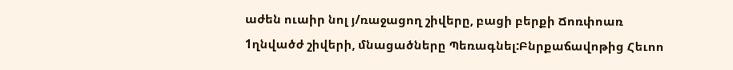աժեն ուաիր նոլ յ/ռաջացող շիվերը, բացի բերքի Ճոռփոառ 1ղնվածժ շիվերի, մնացածները Պեռագնել:Բնրքաճավոթից Հեւոո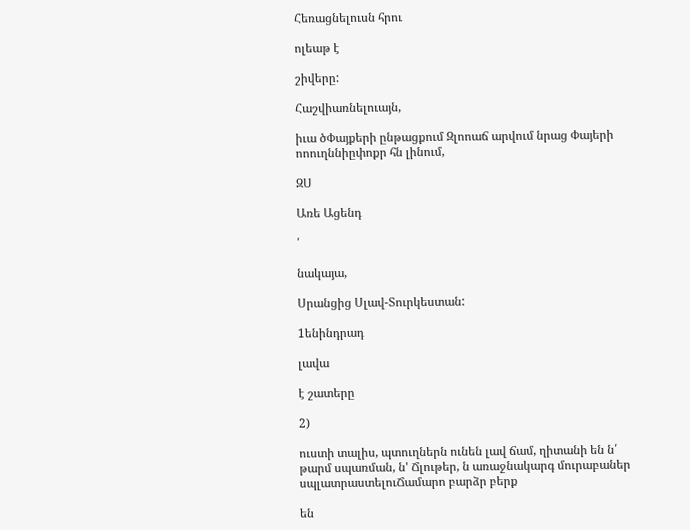Հեռացնելուսն հրու

ոլեաթ է

շիվերը:

Հաշվիառնելուայն,

իւա ծՓայքերի ընթացքում Զլոոաճ արվում նրաց Փայերի ոոուղննիըփոքր հն լինում,

ԶՍ

Առե Ացենդ

՛

նակայա,

Սրանցից Սլավ-Տուրկեստան:

1ենինդրադ

լավա

է շատերը

2)

ուստի տալիս, պտուղներն ունեն լավ ճամ, ղիտանի են ն՛ թարմ սպառման, ն' Ճլութեր, ն առաջնակարգ մուրաբաներ սպլատրաստելուՃամարո բարձր բերք

են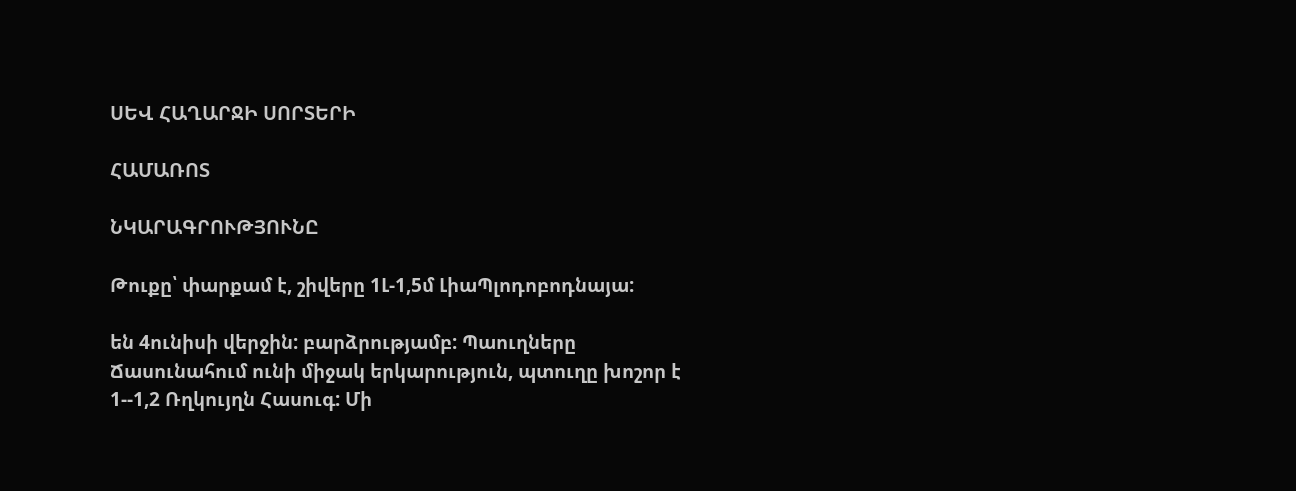ՍԵՎ ՀԱՂԱՐՋԻ ՍՈՐՏԵՐԻ

ՀԱՄԱՌՈՏ

ՆԿԱՐԱԳՐՈՒԹՅՈՒՆԸ

Թուքը՝ փարքամ է, շիվերը 1Լ-1,5մ ԼիաՊլոդոբոդնայա:

են 4ունիսի վերջին: բարձրությամբ: Պաուղները Ճասունահում ունի միջակ երկարություն, պտուղը խոշոր է 1--1,2 Ռղկույղն Հասուգ: Մի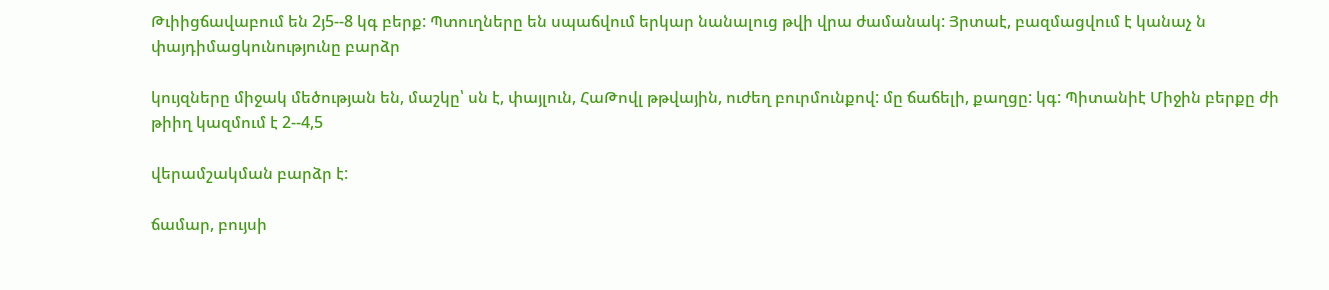Թւիիցճավաբում են 2յ5--8 կգ բերք: Պտուղները են սպաճվում երկար նանալուց թվի վրա ժամանակ: Յրտաէ, բազմացվում է կանաչ ն փայդիմացկունությունը բարձր

կույզները միջակ մեծության են, մաշկը՝ սն է, փայլուն, ՀաԹովլ թթվային, ուժեղ բուրմունքով: մը ճաճելի, քաղցը: կգ: Պիտանիէ Միջին բերքը ժի թիիղ կազմում է 2--4,5

վերամշակման բարձր է:

ճամար, բույսի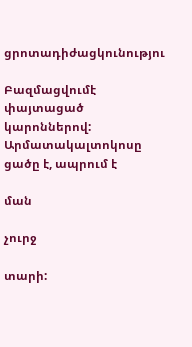ցրոտադիժացկունությու

Բազմացվումէ փայտացած կարոններով: Արմատակալտոկոսը ցածը է, ապրում է

ման

չուրջ

տարի: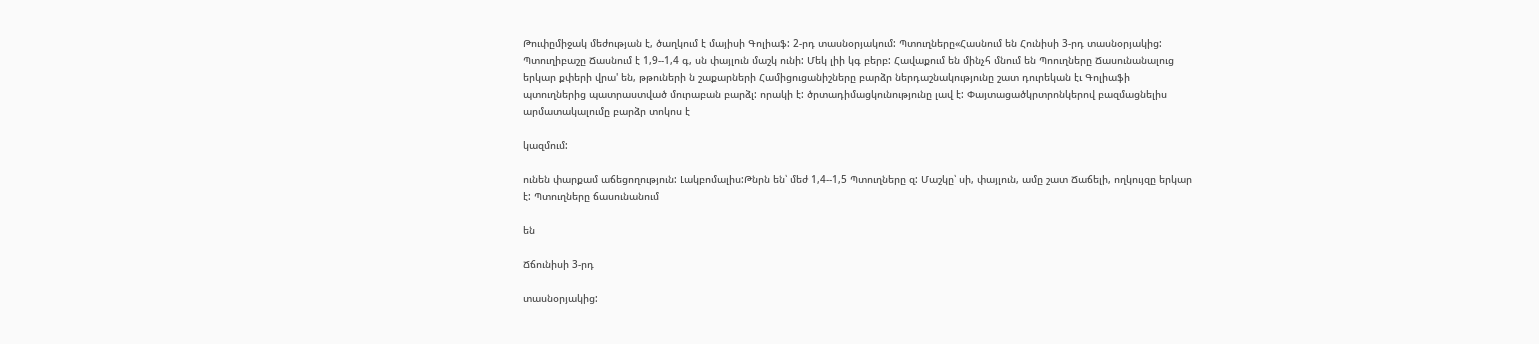Թուփըմիջակ մեժության է, ծաղկում է մայիսի Գոլիաֆ: 2-րդ տասնօրյակում: Պտուղները«Հասնում են Հունիսի 3-րդ տասնօրյակից: Պտուղիբաշը Ճասնում է 1,9--1,4 գ, սն փայլուն մաշկ ունի: Մեկ լիի կգ բերբ: Հավաքում են մինչհ մնում են Պոուղները Ճասունանալուց երկար քփերի վրա' են, թթուների ն շաքարների Համիցուցանիշները բարձր ներդաշնակությունը շատ դուրեկան էւ Գոլիաֆի պտուղներից պատրաստված մուրաբան բարձլ: որակի է: ծրտադիմացկունությունը լավ է: Փայտացածկրտրոնկերով բազմացնելիս արմատակալումը բարձր տոկոս է

կազմում:

ունեն փարքամ աճեցողություն: Լակբոմալիս:Թնրն են՝ մեժ 1,4--1,5 Պտուղները զ: Մաշկը՝ սի, փայլուն, ամը շատ Ճաճելի, ողկույզը երկար է: Պտուղները ճասունանում

են

Ճճունիսի 3-րդ

տասնօրյակից: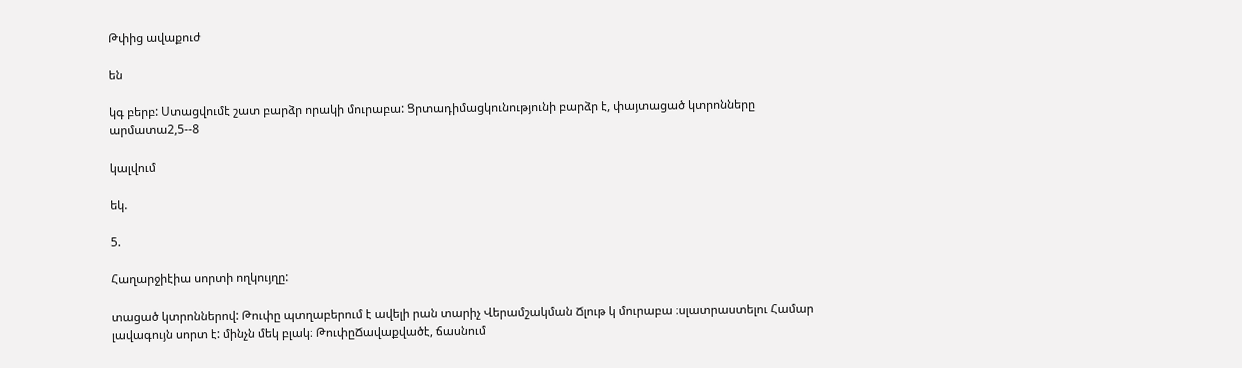Թփից ավաքուժ

են

կգ բերբ: Ստացվումէ շատ բարձր որակի մուրաբա: Ցրտադիմացկունությունի բարձր է, փայտացած կտրոնները արմատա2,5--8

կալվում

եկ.

5.

Հաղարջիէիա սորտի ողկույղը:

տացած կտրոններով: Թուփը պտղաբերում է ավելի րան տարիչ Վերամշակման Ճլութ կ մուրաբա ։սլատրաստելու Համար լավագույն սորտ է: մինչն մեկ բլակ։ ԹուփըՃավաքվածէ, ճասնում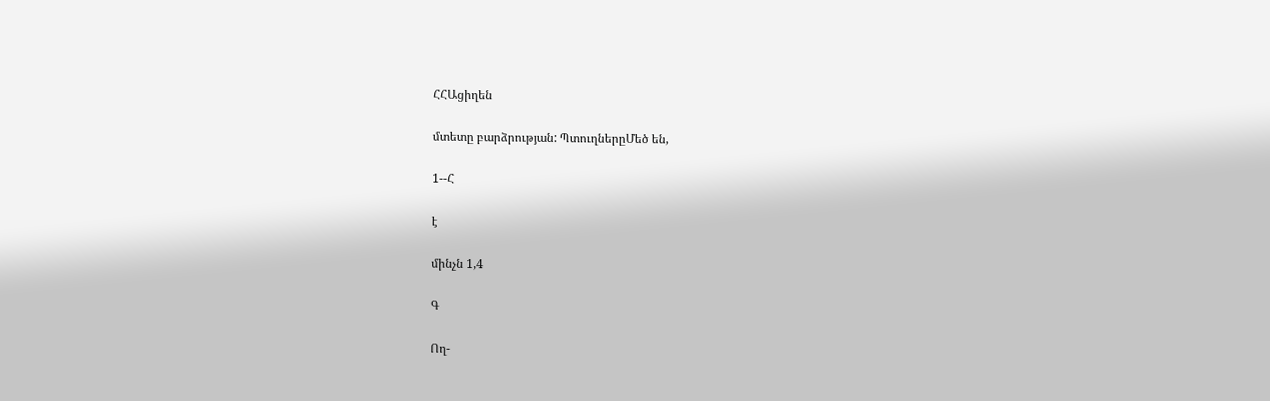ՀՀԱցիղեն

մտետը բարձրության: ՊտուղներըՄեծ են,

1--Հ

է

մինչն 1,4

Գ

Ող-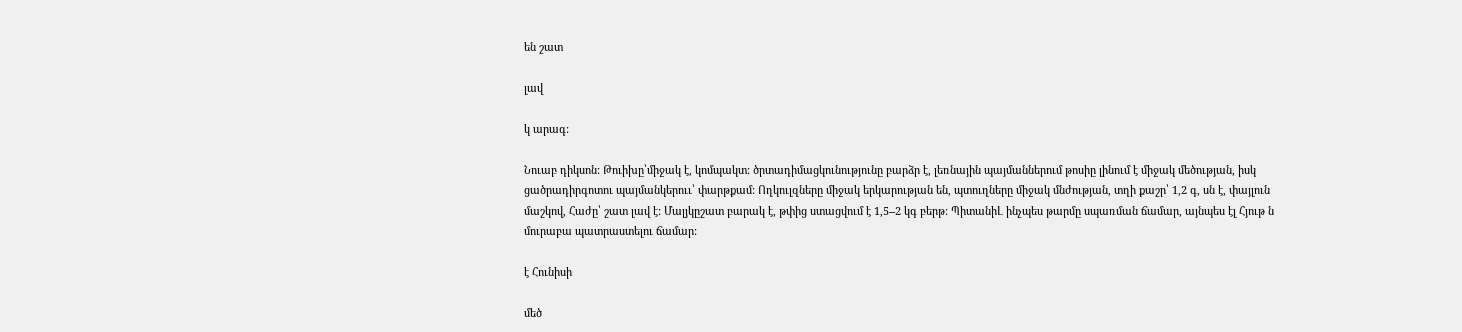են շատ

լավ

կ արագ:

Նուաբ դիկսոն: Թուիխը՝միջակ է, կոմպակտ: ծրտադիմացկունությունը բարձր է, լեռնային պայմաններում թոսիը լինում է միջակ մեծության, իսկ ցածրադիրգոտու պայմանկերոււ՝ փարթքամ: Ողկուլզները միջակ երկարության են, պտուղները միջակ մնժության, տղի քաշր՝ 1,2 գ, սն է, փայլուն մաշկով, Հաժը՝ շատ լավ է: Մալյկըշատ բարակ է, թփից ստացվում է 1,5--2 կգ բերթ: ՊիտանիԼ ինչպես թարմը սպառման ճամար, այնպես էլ Հյութ ն մուրաբա պատրաստելու ճամար:

է Հունիսի

մեծ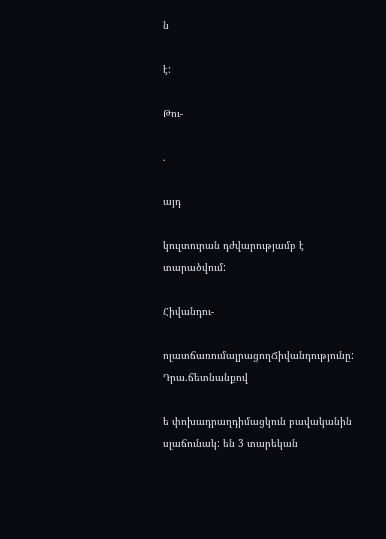ն

է:

Թու-

.

այդ

կուլտուրան դժվարությամբ է տարածվում:

Հիվանդու-

ոլատճառումալրացողՃիվանդությունը: Դրա.ճետնանքով

ե փոխադրաղդիմացկուն բավականին սլաճունակ: են 3 տարեկան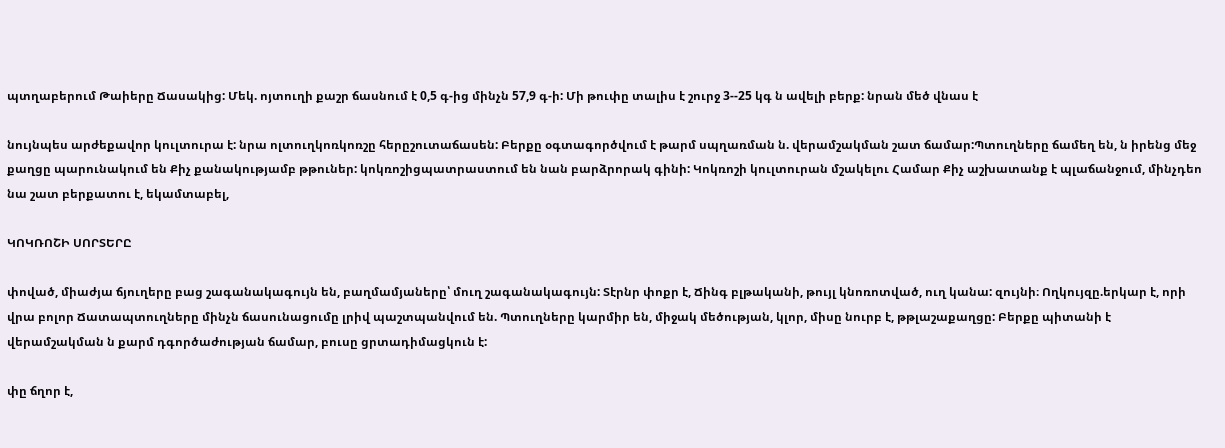պտղաբերում Թաիերը Ճասակից: Մեկ. ոյտուղի քաշր ճասնում է 0,5 գ-ից մինչն 57,9 գ-ի: Մի թուփը տալիս է շուրջ 3--25 կգ ն ավելի բերք: նրան մեծ վնաս է

նույնպես արժեքավոր կուլտուրա է: նրա ոլտուղկոռկոռշը հերըշուտաճասեն: Բերքը օգտագործվում է թարմ սպղառման ն. վերամշակման շատ ճամար:Պտուղները ճամեղ են, ն իրենց մեջ քաղցը պարունակում են Քիչ քանակությամբ թթուներ: կոկռոշիցպատրաստում են նան բարձրորակ գինի: Կոկռոշի կուլտուրան մշակելու Համար Քիչ աշխատանք է պլաճանջում, մինչդեո նա շատ բերքատու է, եկամտաբել,

ԿՈԿՌՈՇԻ ՍՈՐՏԵՐԸ

փոված, միաժյա ճյուղերը բաց շագանակագույն են, բաղմամյաները՝ մուղ շագանակագույն: Տէրնր փոքր է, Ճինգ բլթականի, թույլ կնոռոտված, ուղ կանա: զույնի։ Ողկույզը.երկար է, որի վրա բոլոր Ճատապտուղները մինչն ճասունացումը լրիվ պաշտպանվում են. Պտուղները կարմիր են, միջակ մեծության, կլոր, միսը նուրբ է, թթլաշաքաղցը: Բերքը պիտանի է վերամշակման ն քարմ դգործաժության ճամար, բուսը ցրտադիմացկուն է:

փը ճղոր է,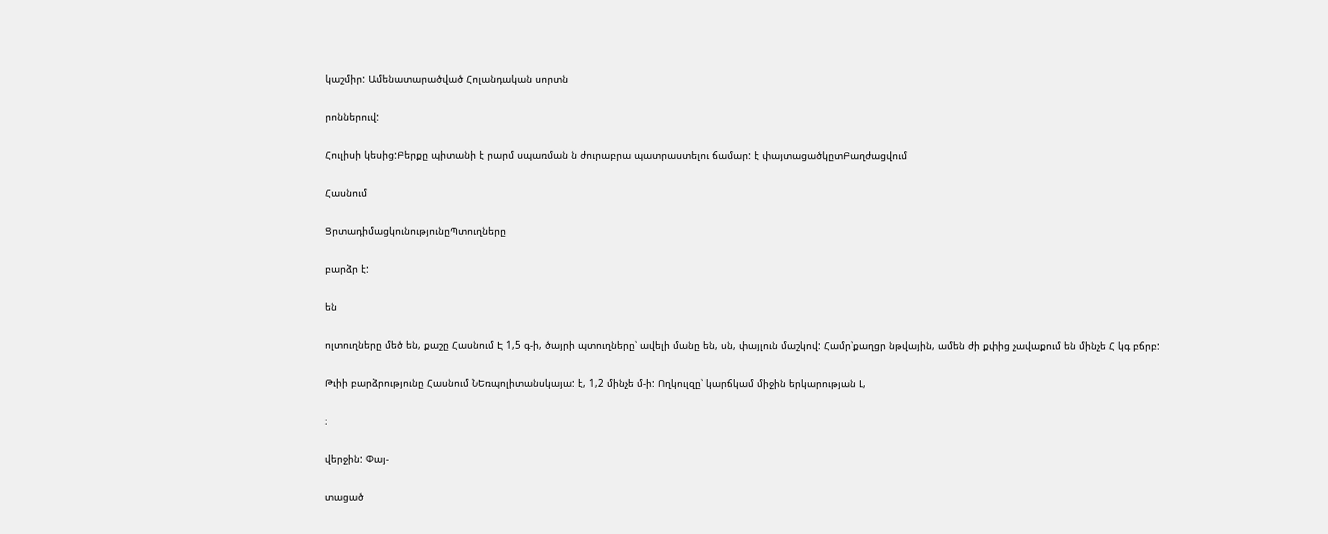կաշմիր: Ամենատարածված Հոլանդական սորտն

րոններուվ:

Հուլիսի կեսից:Բերքը պիտանի է րարմ սպառման ն ժուրաբրա պատրաստելու ճամար: է փայտացածկըտԲաղժացվում

Հասնում

ՑրտադիմացկունությունըՊտուղները

բարձր է:

են

ոլտուղները մեծ են, քաշը Հասնում Է 1,5 գ-ի, ծայրի պտուղները՝ ավելի մանը են, սն, փայլուն մաշկով: Համր՝քաղցր նթվային, ամեն ժի քփից չավաքում են մինչե Հ կգ բճրբ:

Թւիի բարձրությունը Հասնում ՆԵռպոլիտանսկայա: է, 1,2 մինչե մ-ի: Ողկուլզը՝ կարճկամ միջին երկարության Լ,

։

վերջին: Փայ-

տացած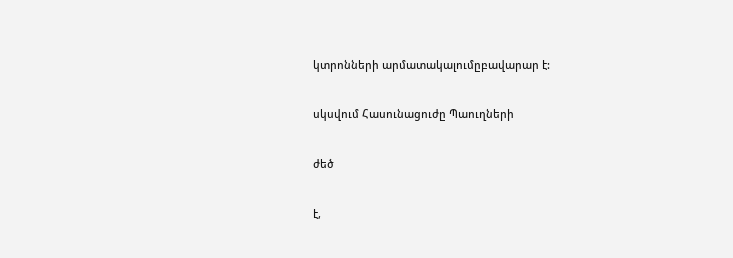կտրոնների արմատակալումըբավարար է:

սկսվում Հասունացուժը Պաուղների

ժեծ

է,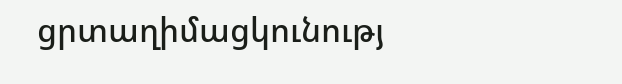ցրտաղիմացկունությ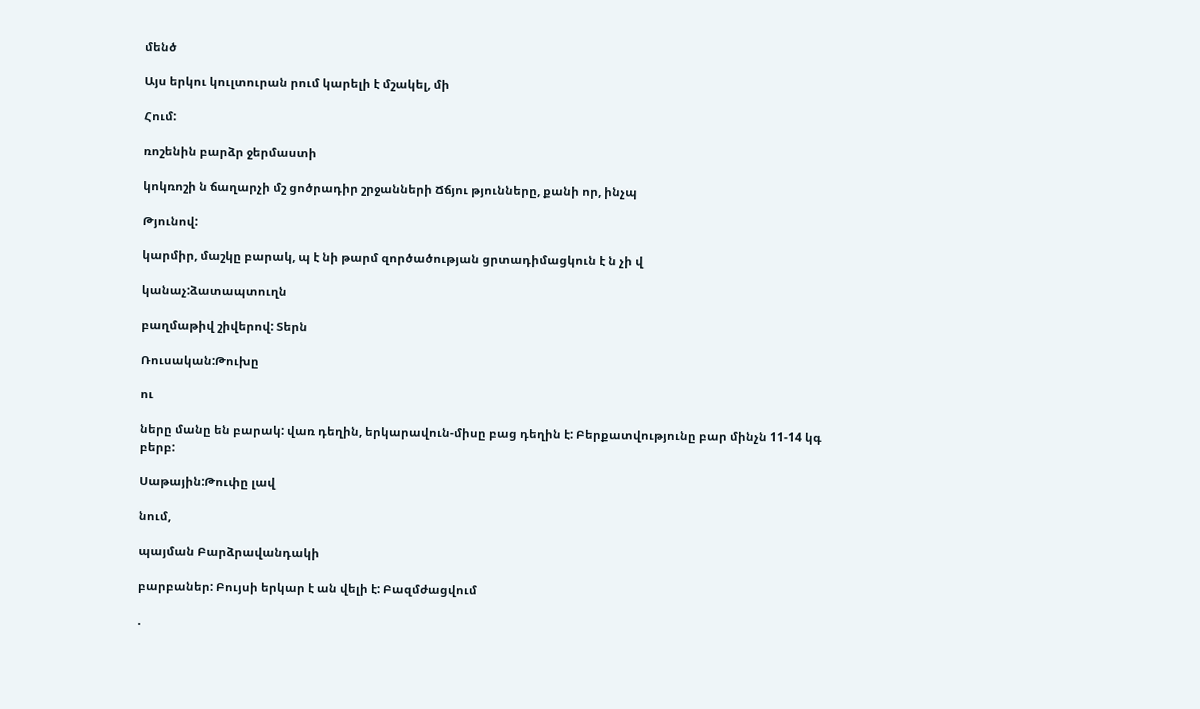մենծ

Այս երկու կուլտուրան րում կարելի է մշակել, մի

Հում:

ռոշենին բարձր ջերմաստի

կոկռոշի ն ճաղարչի մշ ցոծրադիր շրջանների Ճճյու թյունները, քանի որ, ինչպ

Թյունով:

կարմիր, մաշկը բարակ, պ է նի թարմ զործածության ցրտադիմացկուն է ն չի վ

կանաչ:ձատապտուղն

բաղմաթիվ շիվերով: Տերն

Ռուսական:Թուխը

ու

ները մանը են բարակ: վառ դեղին, երկարավուն-միսը բաց դեղին է: Բերքատվությունը բար մինչն 11-14 կգ բերբ:

Սաթային:Թուփը լավ

նում,

պայման Բարձրավանդակի

բարբաներ: Բույսի երկար է ան վելի է: Բազմժացվում

.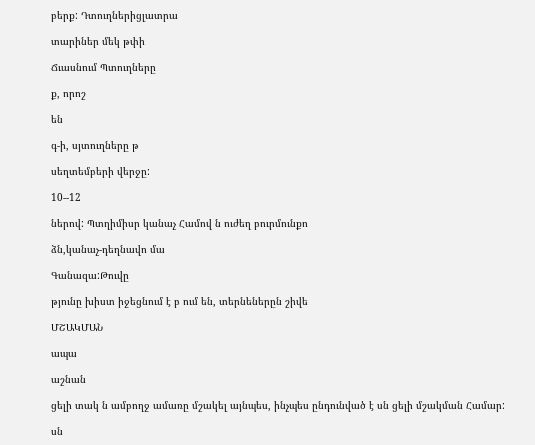բերք: Դտուղներիցլատրա

տարիներ մեկ թփի

Ճւասնում Պտուղները

ք, որոշ

են

գ-ի, սյտուղները թ

սեղտեմբերի վերջը:

10--12

ներով: Պտղիմիսր կանաչ Համով ն ուժեղ բուրմունքո

ձն,կանաչ-դեղնավո մա

Գանազա:Թուվը

թյունը խիստ իջեցնում է բ ում են, տերնեներըն շիվե

ՄՇԱԿՄԱՆ

ապա

աշնան

ցելի տակ ն ամբողջ ամառը մշակել այնպես, ինչպես ընդունված է սն ցելի մշակման Համար:

սն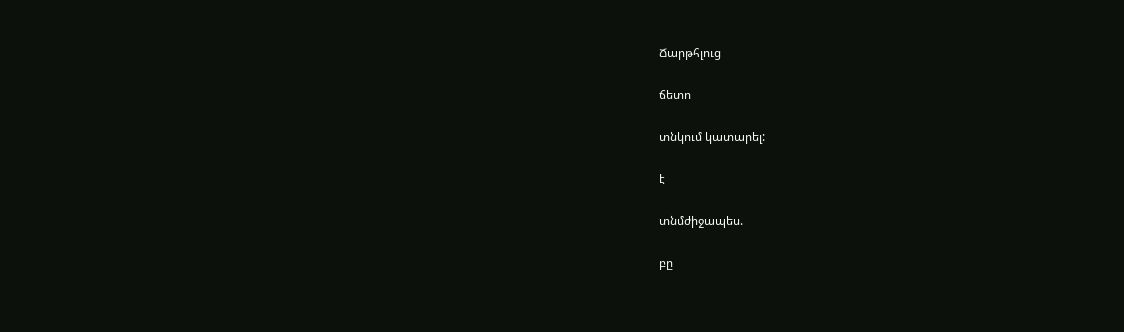Ճարթհլուց

ճետո

տնկում կատարել:

է

տնմժիջապես.

բը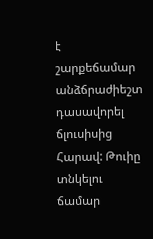է շարքեճամար անձճրաժիեշտ դասավորել ճլուսիսից Հարավ: Թուիը տնկելու ճամար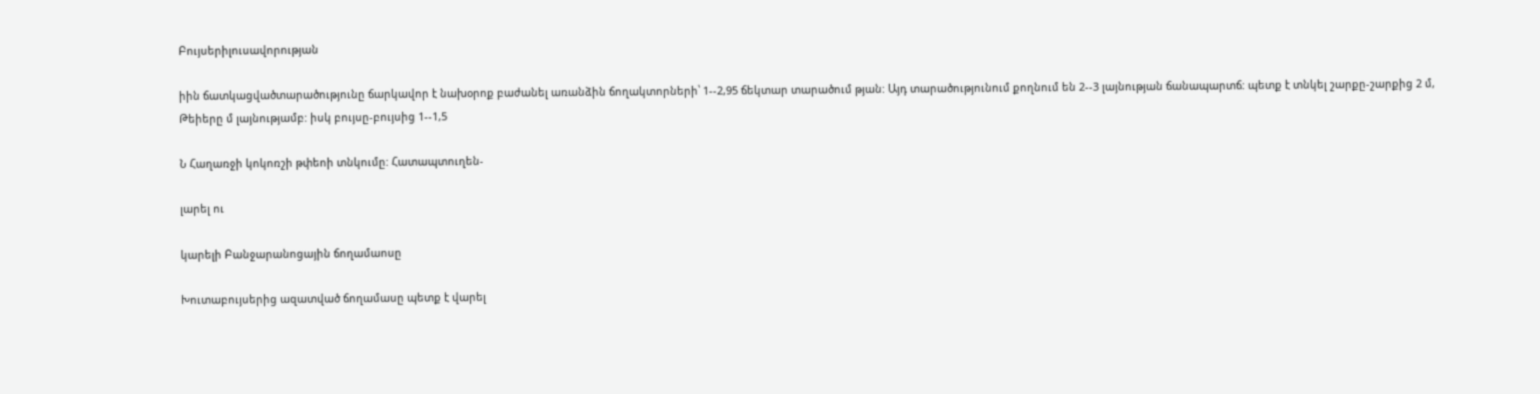Բույսերիլուսավորության

իին ճատկացվածտարածությունը ճարկավոր է նախօրոք բաժանել առանձին ճողակտորների՝ 1--2,95 ճեկտար տարածում թյան: Այդ տարածությունում քողնում են 2--3 լայնության ճանապարտճ: պետք է տնկել շարքը-շարքից 2 մ, Թեիերը մ լայնությամբ: իսկ բույսը-բույսից 1--1,5

Ն Հաղառջի կոկոռշի թփեոի տնկումը: Հատապտուղեն-

լարել ու

կարելի Բանջարանոցային ճողամաոսը

Խուտաբույսերից ազատված ճողամասը պետք է վարել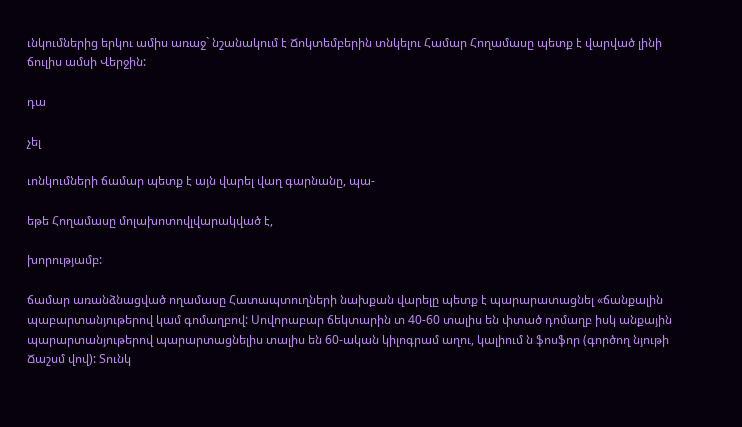ւնկումներից երկու ամիս առաջ` նշանակում է Ճոկտեմբերին տնկելու Համար Հողամասը պետք է վարված լինի ճուլիս ամսի Վերջին:

դա

չել

ւոնկումների ճամար պետք է այն վարել վաղ գարնանը, պա-

եթե Հողամասը մոլախոտովլվարակված է,

խորությամբ:

ճամար առանձնացված ողամասը Հատապտուղների նախքան վարելը պետք է պարարատացնել «ճանքալին պաբարտանյութերով կամ գոմաղբով: Սովորաբար ճեկտարին տ 40-60 տալիս են փտած դոմաղբ իսկ անքային պարարտանյութերով պարարտացնելիս տալիս են 60-ական կիլոգրամ աղու, կալիում ն ֆոսֆոր (գործող նյութի Ճաշսմ վով): Տունկ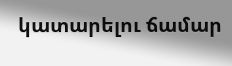կատարելու ճամար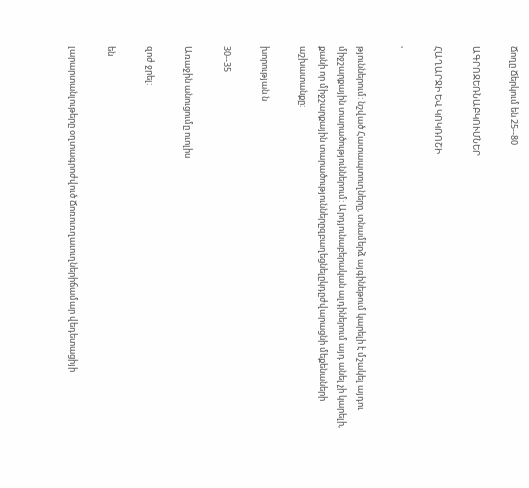Ճողը Ճերկում են 25--80

ԱԳՐՈՋԵՌՆԱԲԿՈՒՄՆԵՐ

ՀԱՂԱՐՋԻ ԵՎ ԿՈԿՌՈՇԻ

'

թյուններում: նշված Հատապտուղները, տնամերձ այգինեթում կարելի է մշակել այդու միջշարքային տարածություններում: Արդյունաբերական ալդիներում այդ անել չի կարելի, քանի որ միջշարքային տարածություններըզբաղեցնելըկդըժվարացնի մեքենաների աշխատանքը:

խորության ն

30--35

Առաջին անուցումը ուոլիս

զոժ ջրել:

են

լարարտանլութերը օղտագրոժվուծ Ճոռուռղաւուղներիճամար վեդետացիյի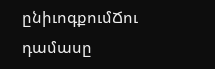ընիւոգքումՃու դամասը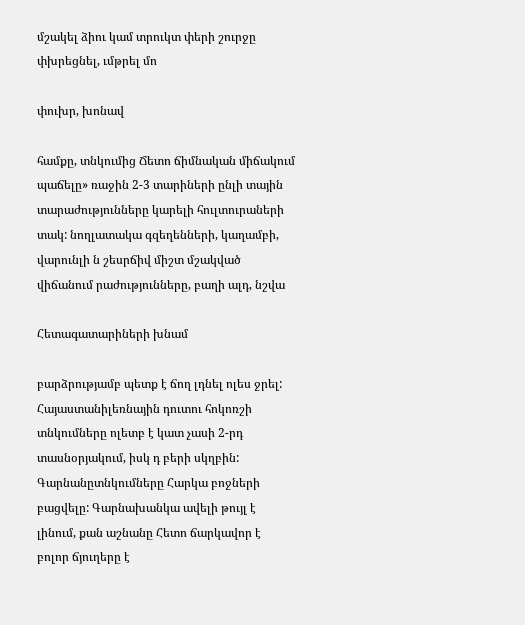մշակել ձիու կամ տրուկտ փերի շուրջը փխրեցնել, ւմթրել մո

փուխր, խոնավ

համքը, տնկումից Ճետո ճիմնական միճակում պաճելը» ռաջին 2-3 տարիների ընլի տային տարաժությունները կարելի հուլտուրաների տակ: նողլատակա գզեղենների, կաղամբի, վարունլի ն շեսրճիվ միշտ մշակված վիճանում րաժությունները, բաղի ալդ, նշվա

Հետագատարիների խնամ

բարձրությամբ պետք է ճող լդնել ոլես ջրել: Հայաստանիլեռնային դուտու հոկոռշի տնկումները ոլետբ է կատ չասի 2-րդ տասնօրյակում, իսկ դ բերի սկղբին: Գարնանըտնկումները Հարկա բոջների բացվելը: Գարնախանկա ավելի թույլ է լինում, քան աշնանը Հետո ճարկավոր է բոլոր ճյուղերը է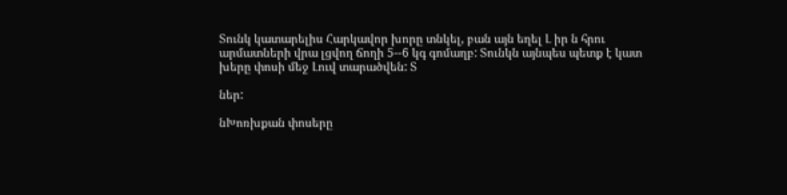Տունկ կատարելիս Հարկավոր խորը տնկել, բան այն եղել Լ իր ն հրու արմատների վրա լցվող ճողի 5--6 կգ գոմաղբ: Տունկն այնպես պետք է կատ խերը փոսի մեջ Լուվ տարածվեն: Տ

ներ:

նԽոռխքան փոսերը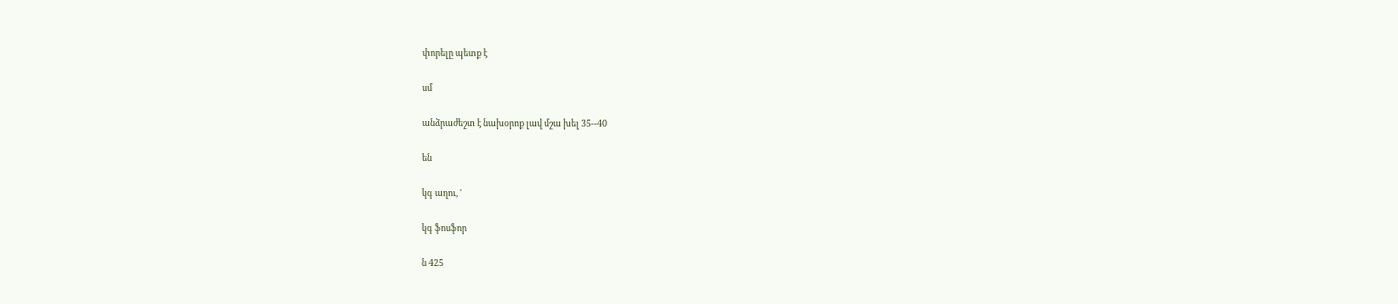փորելը պետք է

սմ

անձրաժեշտ է նախօրոք լավ մշա խել 35--40

են

կգ աղու, '

կգ ֆոսֆոր

ն 425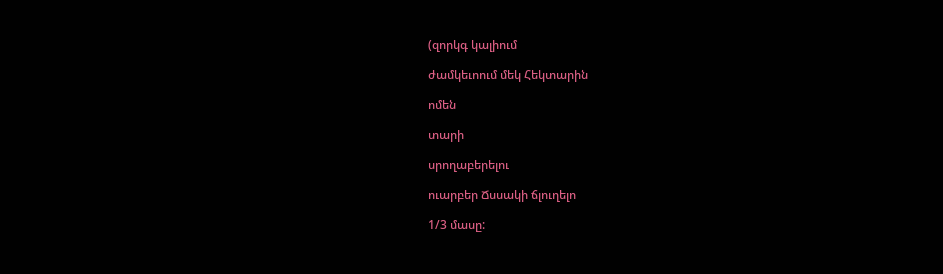(զորկգ կալիում

ժամկեւոում մեկ Հեկտարին

ոմեն

տարի

սրողաբերելու

ուարբեր Ճսսակի ճլուղելո

1/3 մասը: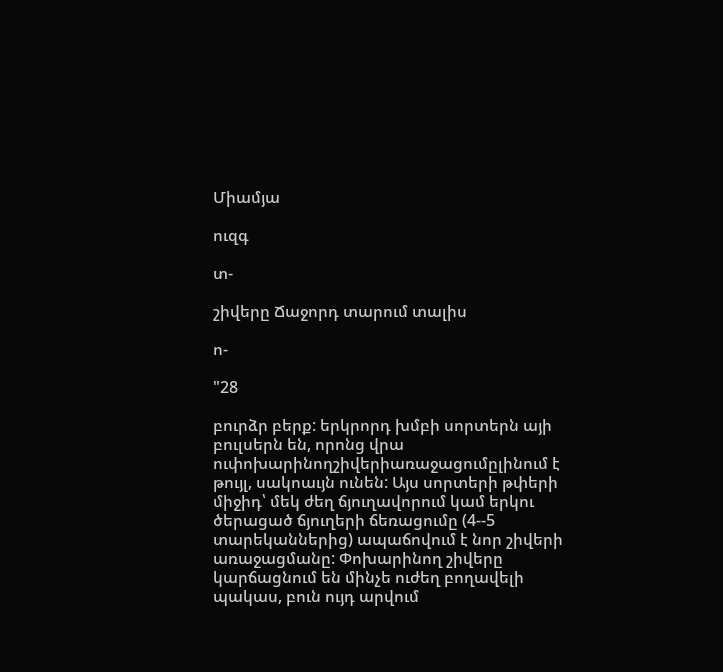Միամյա

ուզգ

տ-

շիվերը Ճաջորդ տարում տալիս

ո-

"28

բուրձր բերք: երկրորդ խմբի սորտերն այի բուլսերն են, որոնց վրա ուփոխարինողշիվերիառաջացումըլինում է թույլ, սակոաւյն ունեն: Այս սորտերի թփերի միջիդ՝ մեկ ժեղ ճյուղավորում կամ երկու ծերացած ճյուղերի ճեռացումը (4--5 տարեկաններից) ապաճովում է նոր շիվերի առաջացմանը: Փոխարինող շիվերը կարճացնում են մինչե ուժեղ բողավելի պակաս, բուն ույդ արվում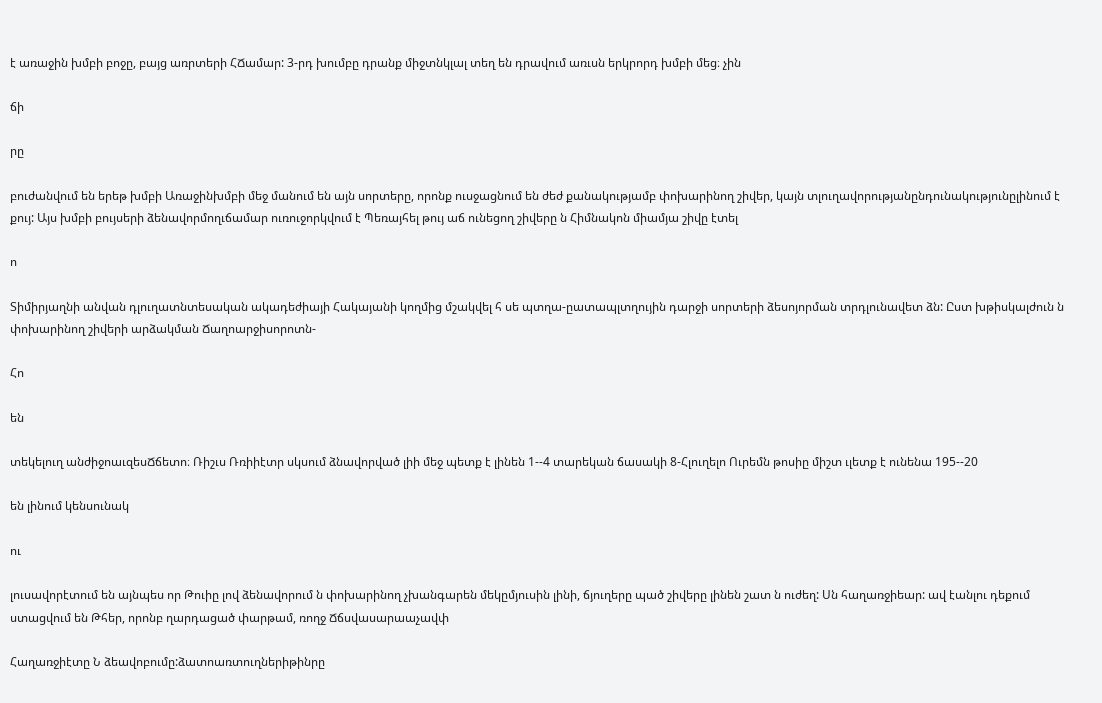է առաջին խմբի բոջը, բայց առրտերի ՀՃամար: 3-րդ խումբը դրանք միջտնկլալ տեղ են դրավում առւսն երկրորդ խմբի մեց։ չին

ճի

րը

բուժանվում են երեթ խմբի Առաջինխմբի մեջ մանում են այն սորտերը, որոնք ուսջացնում են ժեժ քանակությամբ փոխարինող շիվեր, կայն տլուղավորությանընդունակությունըլինում է քույ: Այս խմբի բույսերի ձենավորմողւճամար ուռուջորկվում է Պեռայհել թույ աճ ունեցող շիվերը ն Հիմնակոն միամյա շիվը էտել

ո

Տիմիրյաղնի անվան դլուղատնտեսական ակադեժիայի Հակայանի կողմից մշակվել հ սե պտղա-ըատապլտղույին դարջի սորտերի ձեսոյորման տրդլունավետ ձն: Ըստ խթիսկալժուն ն փոխարինող շիվերի արձակման Ճաղոարջիսորոտն-

Հո

են

տեկելուղ անժիջոաւզեսՃճետո։ Ռիշւս Ռռիիէտր սկսում ձնավորված լիի մեջ պետք է լինեն 1--4 տարեկան ճասակի 8-Հլուղելո Ուրեմն թոսիը միշտ ւլետք է ունենա 195--20

են լինում կենսունակ

ու

լուսավորէտում են այնպես որ Թուիը լով ձենավորում ն փոխարինող չխանգարեն մեկըմյուսին լինի, ճյուղերը պած շիվերը լինեն շատ ն ուժեղ: Սն հաղառջիեար: ավ էանլու դեքում ստացվում են Թհեր, որոնբ ղարդացած փարթամ, ռողջ Ճճսվասարաաչավփ

Հաղառջիէտը Ն ձեավոբումը:ձատոառտուղներիթինրը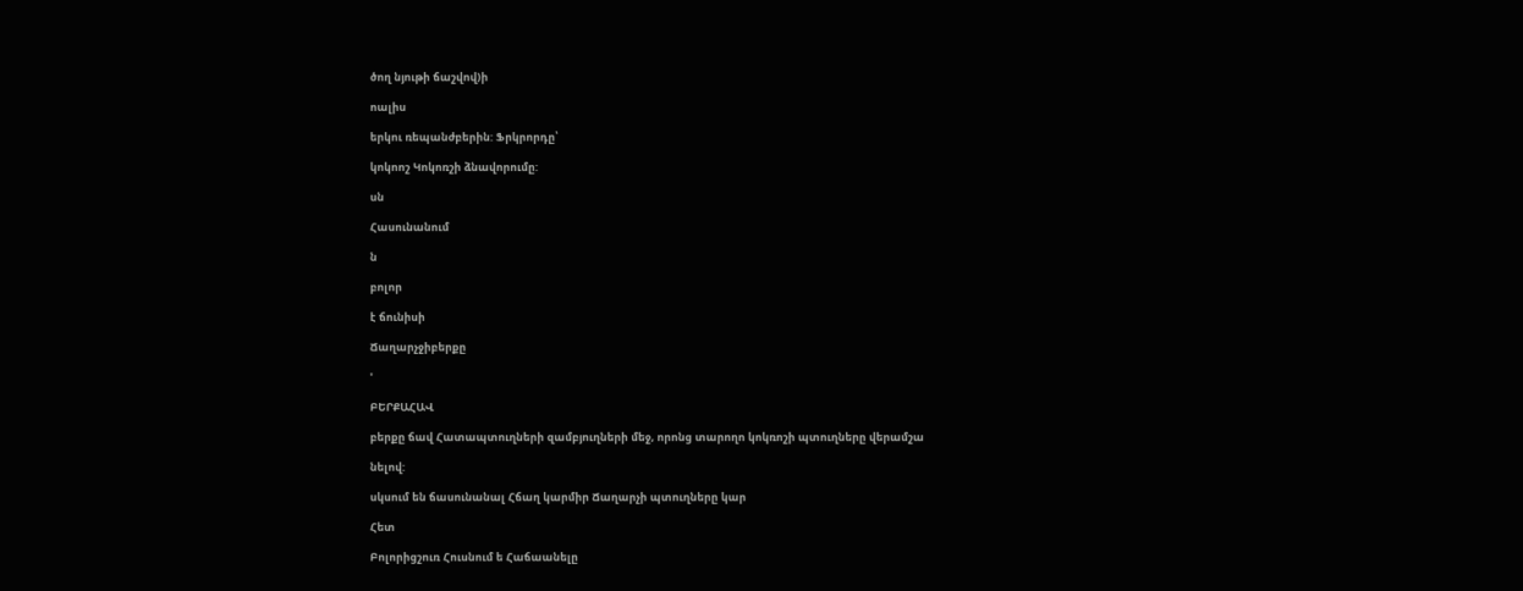ծող նյութի ճաշվով)ի

ոալիս

երկու ռեպանժբերին: Ֆրկրորդը՝

կոկոոշ Կոկոռշի ձնավորումը:

սն

Հասունանում

ն

բոլոր

է ճունիսի

Ճաղարչջիբերքը

'

ԲԵՐՔԱՀԱՎ

բերքը ճավ Հատապտուղների զամբյուղների մեջ, որոնց տարողո կոկռոշի պտուղները վերամշա

նելով:

սկսում են ճասունանալ Հճաղ կարմիր Ճաղարչի պտուղները կար

Հետ

Բոլորիցշուռ Հուսնում ե Հաճաանելը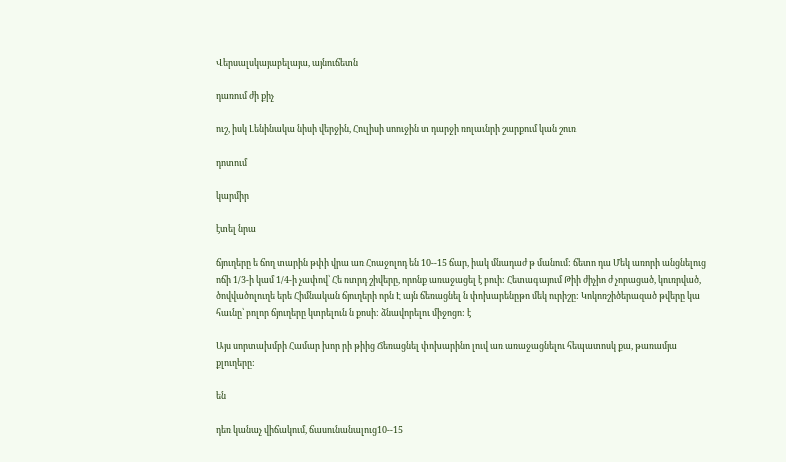Վերսալսկայաբելայա, այնուճետն

դառում ժի քիչ

ուշ, իսկ Լենինակա նիսի վերջին, Հուլիսի սոուջին տ դարջի ռոլաւնրի շարքում կան շուռ

դոտում

կարմիր

էտել նրա

ճյուղերը ե ճող տարին թփի վրա առ Հոաջոլոդ են 10--15 ճար, իակ մնադաժ թ մանում: ճետո դա Մեկ առորի անցնելուց ոճի 1/3-ի կամ 1/4-ի չափով՝ Հե ռտրդ շիվերը, որոնք առաջացել է բուի: Հետագայում Թիի ժիչիո ժ չորացած, կուռրված, ծովվածոլուղե երե Հիմնական ճյուղերի որն Է այն ճեռացնել ն փոխարենըթո մեկ ուրիշը: Կոկոռշիծերազած թվերը կա հաւնը՝ բոլոր ճյուղերը կտրելուն ն քոսի: ձնավորելու միջոցո: է

Այս սորտախմբի Համար խոր րի թիից Ճեռացնել փոխարինո լուվ առ առաջացնելու հեպատոսկ քա, թառամյա քլուղերը:

են

դեռ կանաչ վիճակում, ճասունանալուց10--15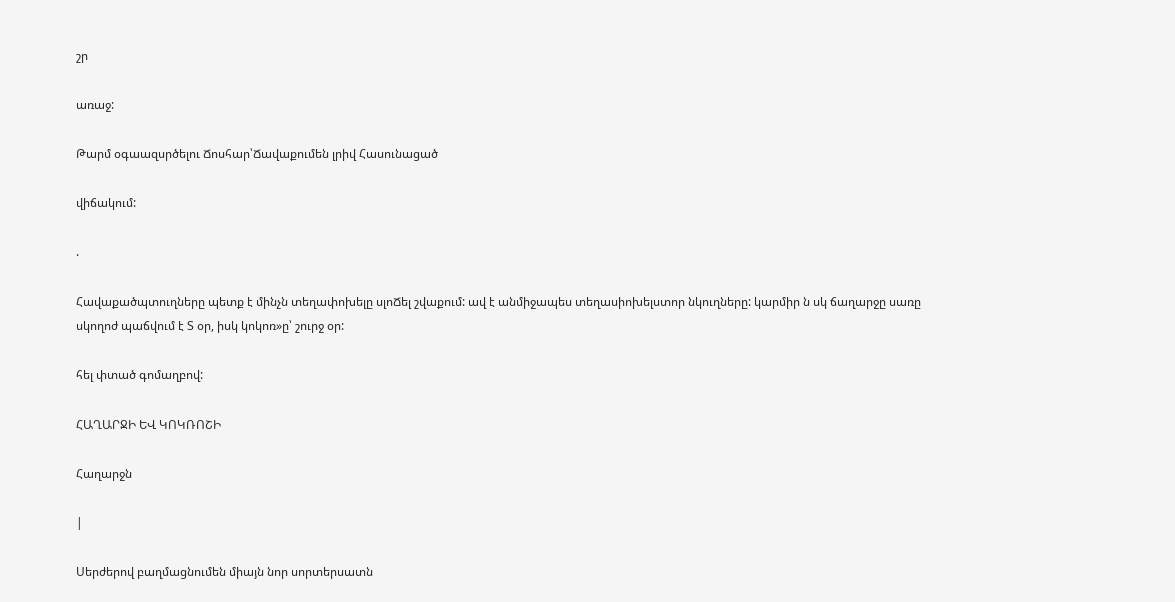շր

առաջ:

Թարմ օգաազսրծելու Ճոսհար՝Ճավաքումեն լրիվ Հասունացած

վիճակում:

.

Հավաքածպտուղները պետք է մինչն տեղափոխելը սլոՃել շվաքում: ավ է անմիջապես տեղասիոխելստոր նկուղները: կարմիր ն սկ ճաղարջը սառը սկողոժ պաճվում է Տ օր, իսկ կոկոռ»ը՝ շուրջ օր:

հել փտած գոմաղբով:

ՀԱՂԱՐՋԻ ԵՎ ԿՈԿՌՈՇԻ

Հաղարջն

|

Սերժերով բաղմացնումեն միայն նոր սորտերսատն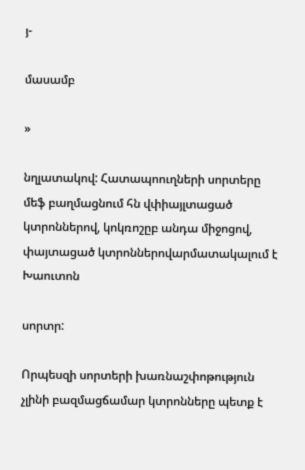յ-

մասամբ

»

նղլատակով: Հատապոուղների սորտերը մեֆ բաղմացնում հն վփիայլտացած կտրոններով, կոկռոշըբ անդա միջոցով, փայտացած կտրոններովարմատակալում է Խաուտոն

սորտր:

Որպեսզի սորտերի խառնաշփոթություն չլինի բազմացճամար կտրոնները պետք է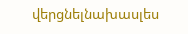վերցնելնախասլես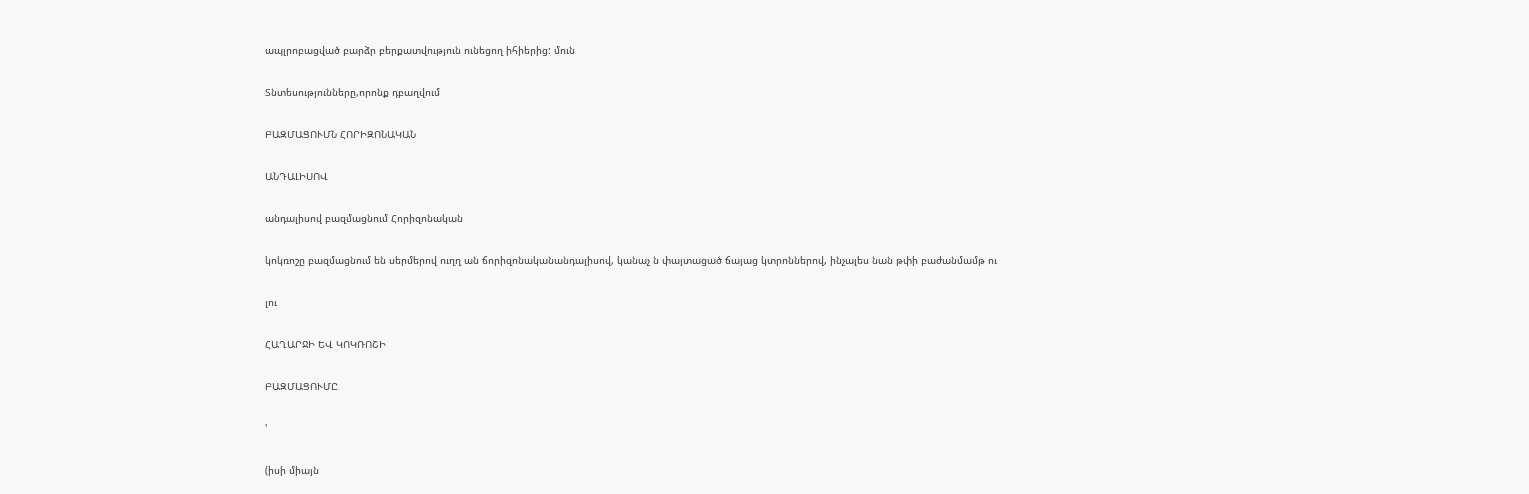ապլրոբացված բարձր բերքատվություն ունեցող իհիերից: մուն

Տնտեսությունները,որոնք դբաղվում

ԲԱԶՄԱՑՈՒՄՆ ՀՈՐԻԶՈՆԱԿԱՆ

ԱՆԴԱԼԻՍՈՎ

անդալիսով բազմացնում Հորիզոնական

կոկռոշը բազմացնում են սերմերով ուղղ ան ճորիզոնականանդալիսով, կանաչ ն փայտացած ճայաց կտրոններով, ինչալես նան թփի բաժանմամթ ու

լու

ՀԱՂԱՐՋԻ ԵՎ ԿՈԿՌՈՇԻ

ԲԱԶՄԱՑՈՒՄԸ

'

(իսի միայն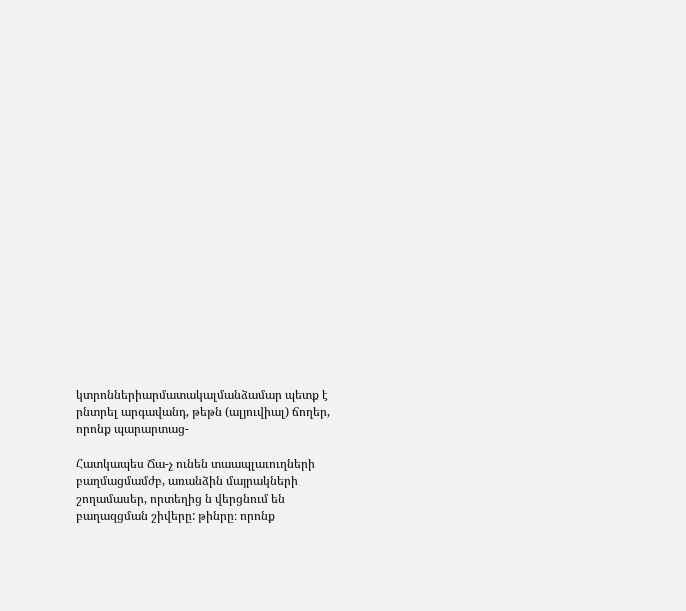կտրոններիարմատակալմանձամար պետք է րնտրել արգավանդ, թեթն (ալյուվիալ) ճողեր, որոնք պարարտաց-

Հատկապես Ճա-չ ունեն տաապլաւուղների բաղմացմամժբ, առանձին մայրակների շողամասեր, որտեղից ն վերցնում են բաղազցման շիվերը: թինրը։ որոնք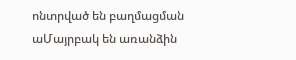ոնտրված են բաղմացման աՄայրբակ են առանձին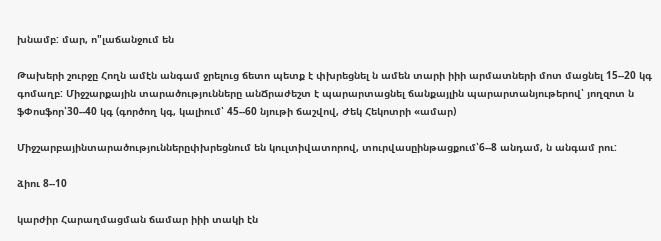խնամբ: մար, ո"լաճանջում են

Թախերի շուրջը Հողն ամէն անգամ ջրելուց ճետո պետք է փխրեցնել ն ամեն տարի իիի արմատների մոտ մացնել 15--20 կգ գոմաղբ: Միջշարքային տարածությունները անՃրաժեշտ է պարարտացնել ճանքայլին պարարտանյութերով՝ յողզոտ ն ֆՓոսֆոր՝30--40 կգ (գործող կգ, կալիում՝ 45--60 նյութի ճաշվով, Ժեկ Հեկոտրի «ամար)

Միջշարբայինտարածություններըփխրեցնում են կուլտիվատորով, տուրվասըինթացքում՝6--8 անդամ, ն անգամ րու:

ձիու 8--10

կարժիր Հարաղմացման ճամար իիի տակի էն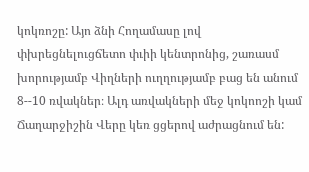կոկռոշը: Այո ձնի Հողամասը լով փխրեցնելուցճետո փւիի կենտրոնից, շառասմ խորությամբ Վիղների ուղղությամբ բաց են անում 8--10 ռվակներ։ Ալդ առվակների մեջ կոկոոշի կամ Ճաղարջիշին Վերը կեռ ցցերով աժրացնում են: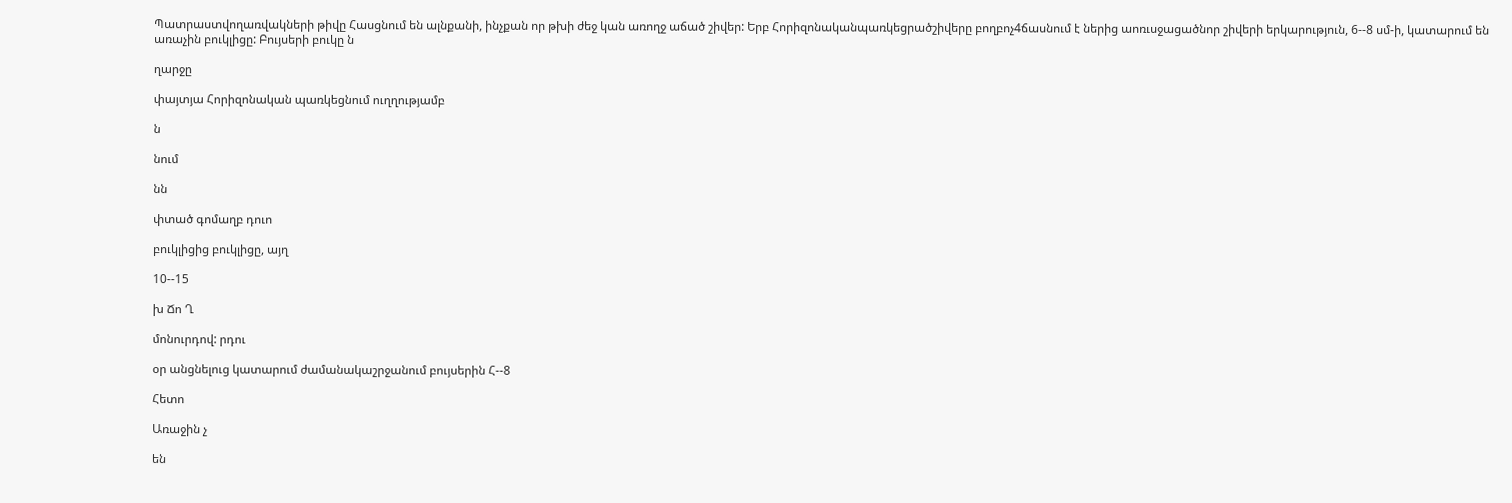Պատրաստվողառվակների թիվը Հասցնում են ալնքանի, ինչքան որ թխի ժեջ կան առողջ աճած շիվեր: Երբ Հորիզոնականպառկեցրածշիվերը բողբոչ4ճասնում է ներից աոռւսջացածնոր շիվերի երկարություն, 6--8 սմ-ի, կատարում են առաչին բուկլիցը: Բույսերի բուկը ն

ղարջը

փայտյա Հորիզոնական պառկեցնում ուղղությամբ

ն

նում

նն

փտած գոմաղբ դուո

բուկլիցից բուկլիցը, այղ

10--15

խ Ճո Ղ

մոնուրդով: րդու

օր անցնելուց կատարում ժամանակաշրջանում բույսերին Հ--8

Հետո

Առաջին չ

են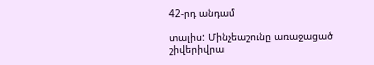42-րդ անդամ

տալիս: Մինչեաշունը առաջացած շիվերիվրա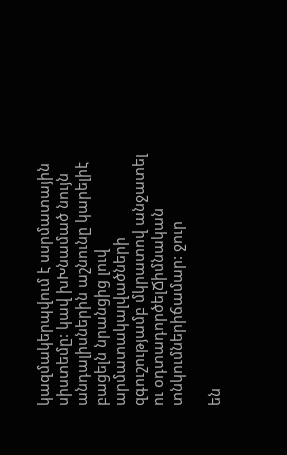կազմակերպվում է սսրմատային սիստեմը: կավ խԽնամած նույն անդալիսներին աշնունը կարելիէ բացելն նրանցից լուվ արմատակալվածների զգուշությամբ մկրատով անջատել ու օդտադործելՃիմնական տնկումներիճամար: ջուր

են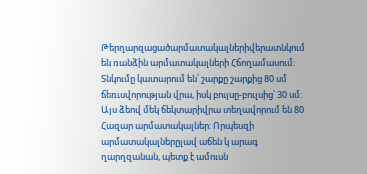Թերղարզացածարմատակալներիվերատնկում են ռանձին արմատակալների Հճողամասում: Տնկումը կատարում են՝ շարքը շարքից 80 սմ ճեռւսվորության վրա, իսկ բույսը-բուլսից՝ 30 սմ: Այս ձեով մեկ ճեկտարիվրա տեղավորում են 80 Հազար արմատակալներ: Որպեսզի արմատակալներըլավ աճեն կ արագ ղարղզանան, պետք է ամուսն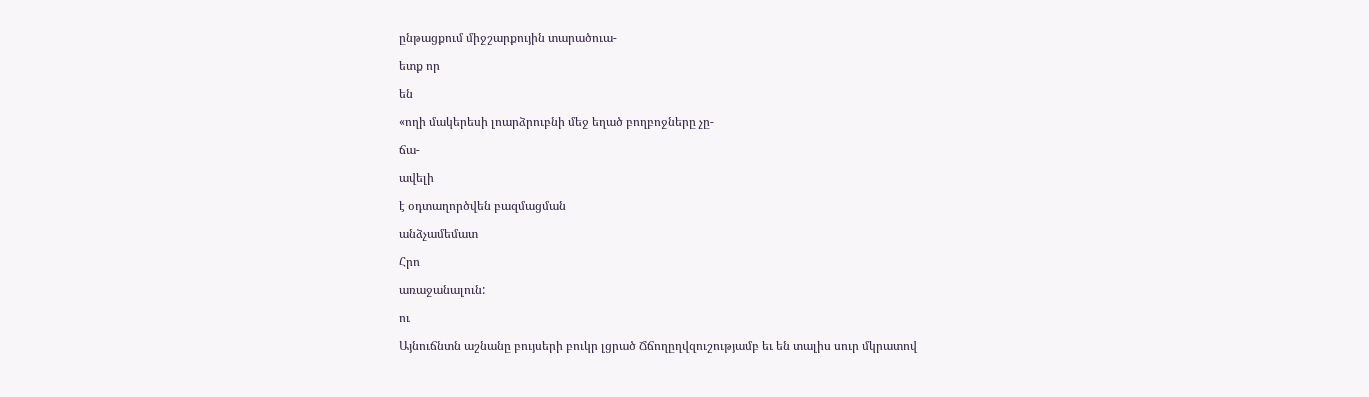ընթացքում միջշարքույին տարածուա-

ետք որ

են

«ողի մակերեսի լոարձրուբնի մեջ եղած բողբոջները չը-

ճա-

ավելի

է օդտաղործվեն բազմացման

անձչամեմատ

Հրո

առաջանալուն:

ու

Այնուճնտն աշնանը բույսերի բուկր լցրած Ճճողըղվզուշությամբ եւ են տալիս սուր մկրատով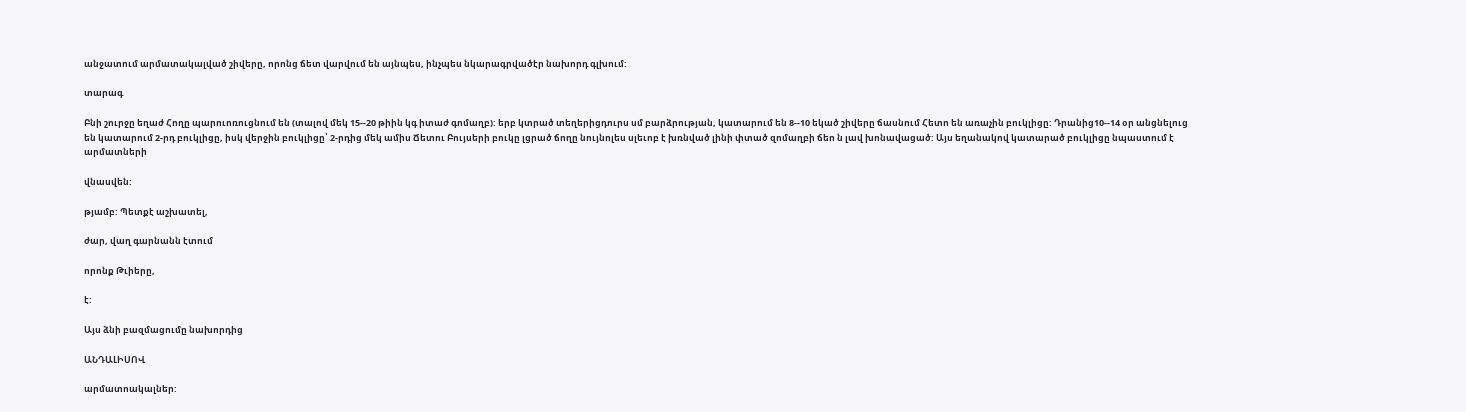անջատում արմատակալված շիվերը, որոնց ճետ վարվում են այնպես, ինչպես նկարագրվածէր նախորդ գլխում:

տարագ

Բնի շուրջը եղաժ Հողը պարուոռուցնում են (տալով մեկ 15--20 թիին կգ իտաժ գոմաղբ): երբ կտրած տեղերիցդուրս սմ բարձրության, կատարում են 8--10 եկած շիվերը ճասնում Հետո են առաչին բուկլիցը: Դրանից10--14 օր անցնելուց են կատարում 2-րդ բուկլիցը, իսկ վերջին բուկլիցը՝ 2-րդից մեկ ամիս Ճետու Բույսերի բուկը լցրած ճողը նույնոլես սլեւոբ է խռնված լինի փտած զոմաղբի ճեո ն լավ խոնավացած: Այս եղանակով կատարած բուկլիցը նպաստում է արմատների

վնասվեն:

թյամբ: Պետքէ աշխատել,

ժար, վաղ գարնանն էտում

որոնք Թւիերը,

է:

Այս ձնի բազմացումը նախորդից

ԱՆԴԱԼԻՍՈՎ

արմատոակալներ: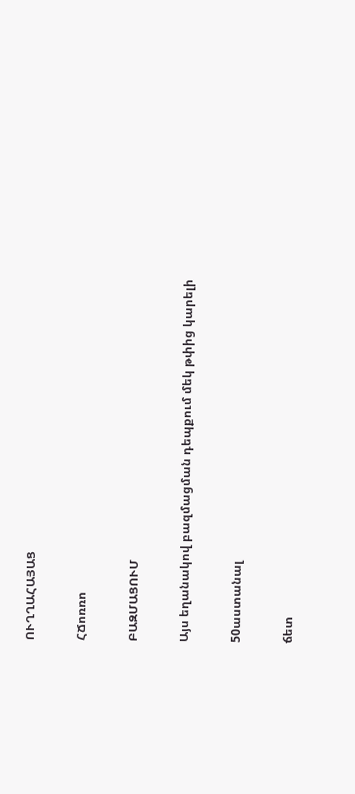ՈՒՂՂԱՀԱՅԱՑ

ՀՃոռռո

ԲԱԶՄԱՑՈՒՄ

Այս եղանակով բազմացման դեպքում մեկ թփից կարելի

50աստանալ

ճետ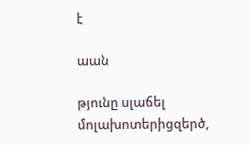է

աան

թյունը սլաճել մոլախոտերիցզերծ,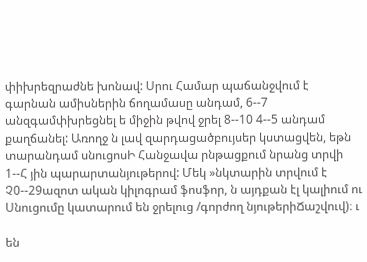փիխրեզրաժնե խոնավ: Սրու Համար պաճանջվում է գարնան ամիսներին ճողամասը անդամ, 6--7 անզգամփխրեցնել ե միջին թվով ջրել 8--10 4--5 անդամ քաղճանել: Առողջ ն լավ զարդացածբույսեր կստացվեն, եթն տարանդամ սնուցոսԻ Հանջավա րնթացքում նրանց տրվի 1--Հ յին պարարտանյութերով: Մեկ »նկտարին տրվում է Չ0--29ազոտ ական կիլոգրամ ֆոսֆոր, ն այդքան էլ կալիում ու Սնուցումը կատարում են ջրելուց /գորժող նյութերիՃաշվուվ)։ ւ

են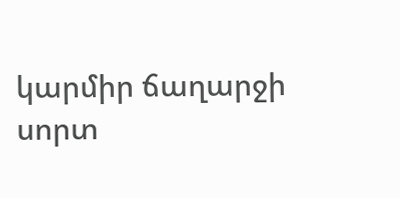կարմիր ճաղարջի սորտ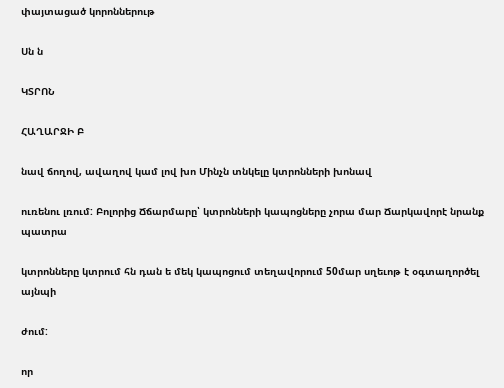փայտացած կորոններութ

Սն ն

ԿՏՐՈՆ

ՀԱՂԱՐՋԻ Բ

նավ ճողով, ավաղով կամ լով խո Մինչն տնկելը կտրոնների խոնավ

ուռենու լռում: Բոլորից Ճճարմարը՝ կտրոնների կապոցները չորա մար Ճարկավորէ նրանք պատրա

կտրոնները կտրում հն դան ե մեկ կապոցում տեղավորում 50մար սղեւոթ է օգտաղործել այնպի

ժում:

որ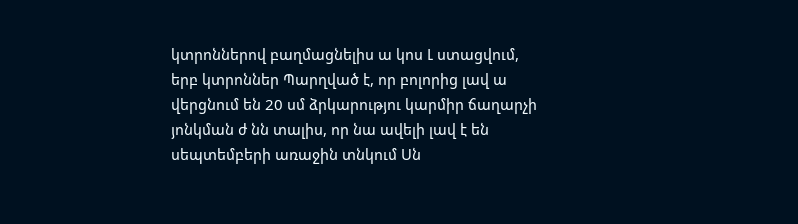կտրոններով բաղմացնելիս ա կոս Լ ստացվում, երբ կտրոններ Պարղված է, որ բոլորից լավ ա վերցնում են 20 սմ ձրկարությու կարմիր ճաղարչի յոնկման ժ նն տալիս, որ նա ավելի լավ է են սեպտեմբերի առաջին տնկում Սն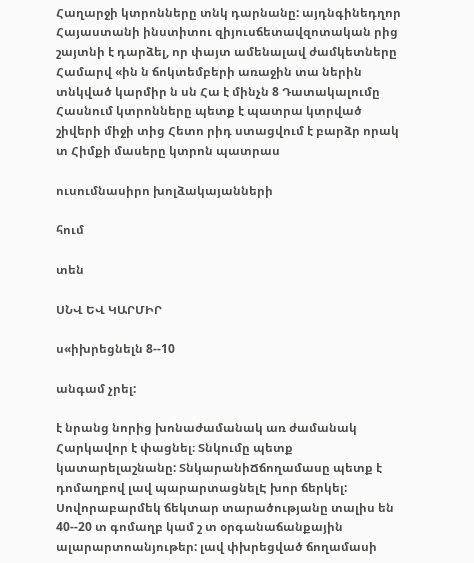Հաղարջի կտրոնները տնկ դարնանը: այդնգինեդղոր Հայաստանի ինստիտու զիյուսճետավզոտական րից շայտնի է դարձել, որ փայտ ամենալավ ժամկետները Համարվ «ին ն ճոկտեմբերի առաջին տա ներին տնկված կարմիր ն սն Հա է մինչն 8 Դատակալումը Հասնում կտրոնները պետք է պատրա կտրված շիվերի միջի տից Հետո րիդ ստացվում է բարձր որակ տ Հիմքի մասերը կտրոն պատրաս

ուսումնասիրո խոլձակայանների

հում

տեն

ՍՆՎ ԵՎ ԿԱՐՄԻՐ

ս«իխրեցնելն 8--10

անգամ չրել:

է նրանց նորից խոնաժամանակ առ ժամանակ Հարկավոր է փացնել։ Տնկումը պետք կատարելաշնանը: ՏնկարանիՃճողամասը պետք է դոմաղբով լավ պարարտացնելԷ խոր ճերկել: Սովորաբարմեկ ճեկտար տարածությանը տալիս են 40--20 տ գոմաղբ կամ շ տ օրգանաճանքային ալարարտոանյութեր: լավ փխրեցված ճողամասի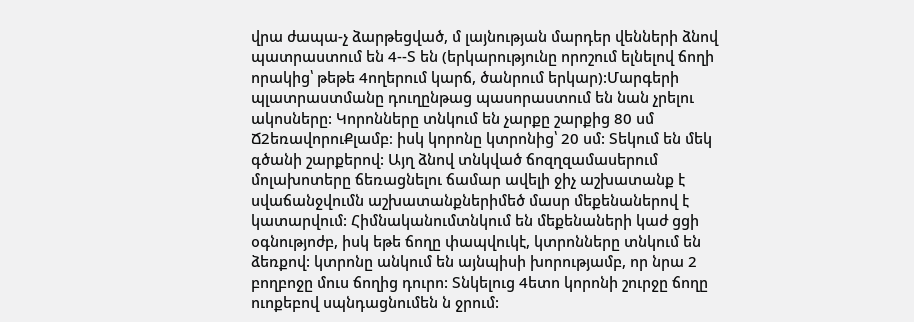վրա ժապա-չ ձարթեցված, մ լայնության մարդեր վենների ձնով պատրաստում են 4--Տ են (երկարությունը որոշում ելնելով ճողի որակից՝ թեթե 4ողերում կարճ, ծանրում երկար):Մարգերի պլատրաստմանը դուղընթաց պասորաստում են նան չրելու ակոսները: Կորոնները տնկում են չարքը շարքից 80 սմ Ճ2եռավորուՔլամբ։ իսկ կորոնը կտրոնից՝ 20 սմ: Տեկում են մեկ գծանի շարքերով: Այղ ձնով տնկված ճոզղզամասերում մոլախոտերը ճեռացնելու ճամար ավելի ջիչ աշխատանք է սվաճանջվումն աշխատանքներիմեծ մասր մեքենաներով է կատարվում: Հիմնականումտնկում են մեքենաների կաժ ցցի օգնությոժբ, իսկ եթե ճողը փապվուկէ, կտրոնները տնկում են ձեռքով: կտրոնը անկում են այնպիսի խորությամբ, որ նրա 2 բողբոջը մուս ճողից դուրո: Տնկելուց 4ետո կորոնի շուրջը ճողը ուոքեբով սպնդացնումեն ն ջրում: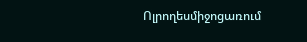Ոլրողեսմիջոցառում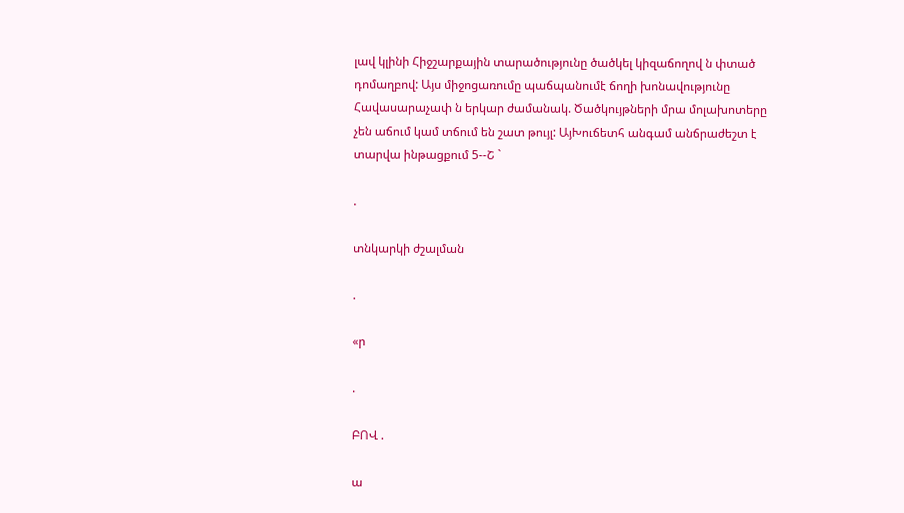լավ կլինի Հիջշարքային տարածությունը ծածկել կիզաճողով ն փտած դոմաղբով: Այս միջոցառումը պաճպանումէ ճողի խոնավությունը Հավասարաչափ ն երկար ժամանակ. Ծածկույթների մրա մոլախոտերը չեն աճում կամ տճում են շատ թույլ: ԱյԽուճետհ անգամ անճրաժեշտ է տարվա ինթացքում 5--Շ `

.

տնկարկի ժշալման

.

«ր

.

ԲՈՎ .

ա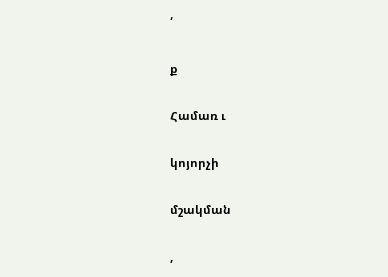՛

ք

Համառ ւ

կոյորչի

մշակման

,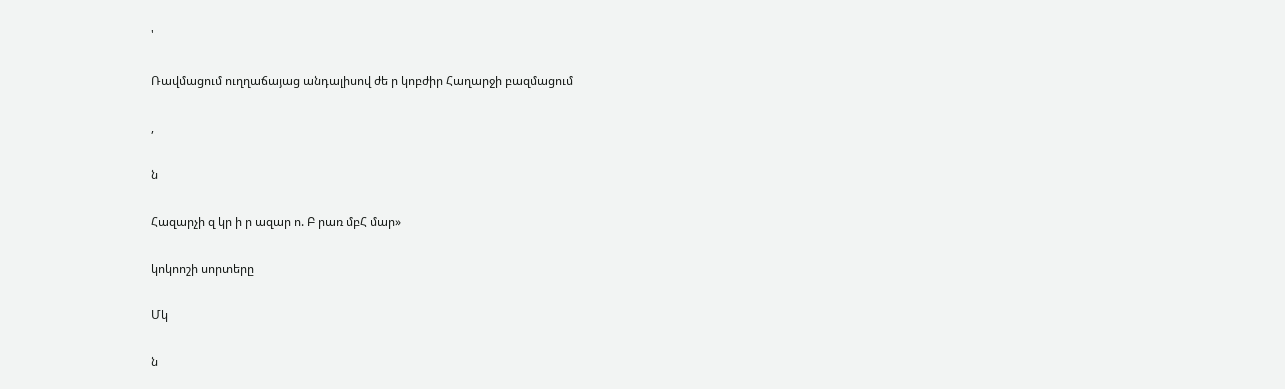'

Ռավմացում ուղղաճայաց անդալիսով ժե ր կոբժիր Հաղարջի բազմացում

,

ն

Հազարչի զ կր ի ր ազար ո. Բ րառ մբՀ մար»

կոկոոշի սորտերը

Մկ

ն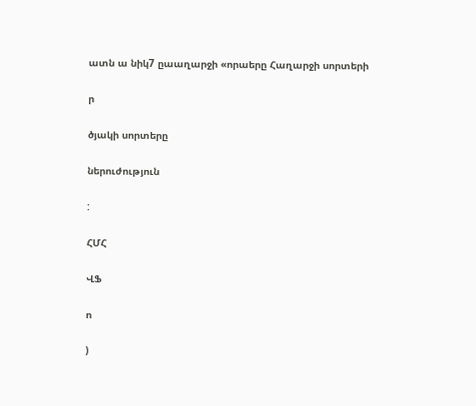ատն ա նիկ7 ըաաղարջի «որաերը Հաղարջի սորտերի

ր

ծյակի սորտերը

ներուժություն

:

ՀՄՀ

ՎՖ

ո

)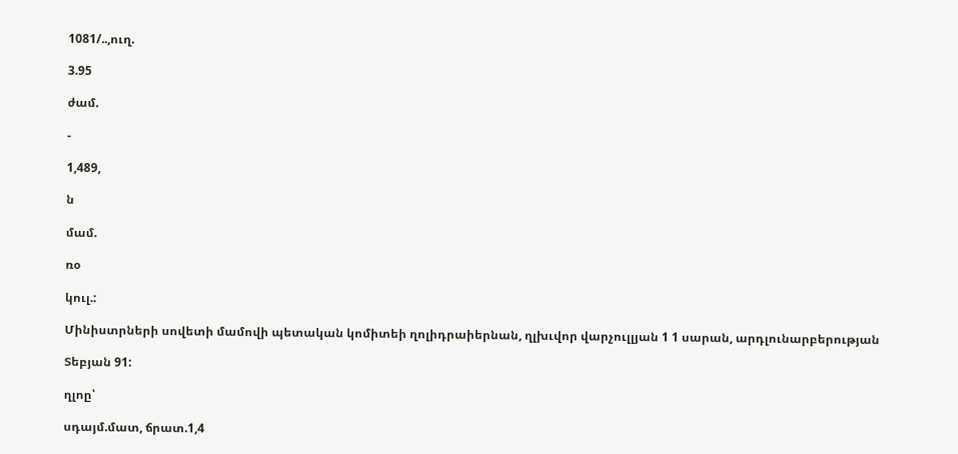1081/..,ուղ.

3.95

ժամ.

-

1,489,

ն

մամ.

ռօ

կուլ.:

Մինիստրների սովետի մամովի պետական կոմիտեի ղոլիդրաիերնան, ղլխւվոր վարչուլլյան 1 1 սարան, արդլունարբերության

Տեբյան 91:

ղլոը՝

սդայմ.մատ, ճրատ.1,4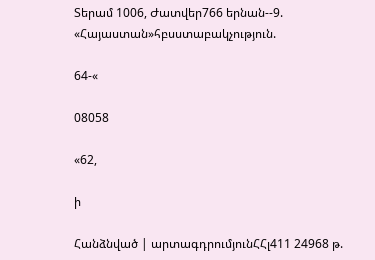Տերամ 1006, Ժատվեր766 երնան--9. «Հայաստան»հբսստաբակչություն.

64-«

08058

«62,

ի

Հանձնված | արտագդրումյունՀՀլ411 24968 թ.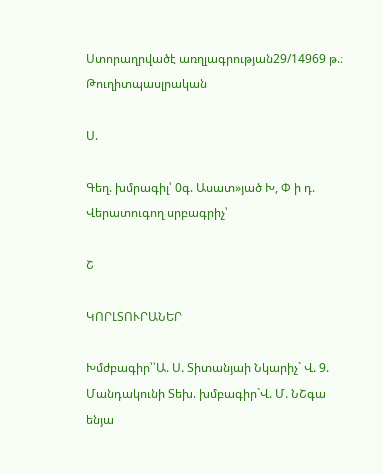Ստորաղրվածէ առղլագրության29/14969 թ.։ Թուղիտպասլրական

Ս.

Գեղ. խմրագիլ՝ 0գ. Ասատ»յած Խ, Փ ի դ. Վերատուգող սրբագրիչ՝

Շ

ԿՈՐԼՏՈՒՐԱՆԵՐ

Խմժբագիր՝՝Ա. Ս. Տիտանյաի Նկարիչ` Վ. 9. Մանդակունի Տեխ. խմբագիր`Վ. Մ. ՆՇգա ենյա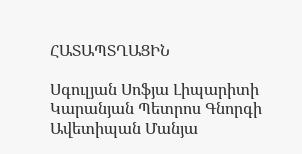ՀԱՏԱՊՏՂԱՑԻՆ

Սգուլյան Սոֆյա Լիպարիտի Կարանյան Պետրոս Գնորգի Ավետիպան Մանյա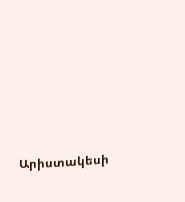Արիստակեսի